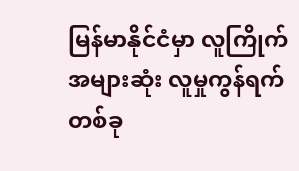မြန်မာနိုင်ငံမှာ လူကြိုက်အများဆုံး လူမှုကွန်ရက်တစ်ခု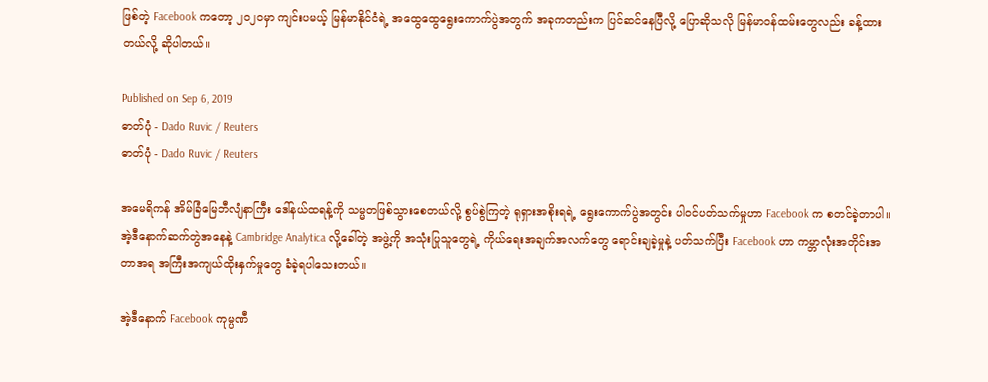ဖြစ်တဲ့ Facebook ကတော့ ၂၀၂၀မှာ ကျင်းပမယ့် မြန်မာနိုင်ငံရဲ့ အထွေထွေရွေးကောက်ပွဲအတွက် အခုကတည်းက ပြင်ဆင်နေပြီလို့ ပြောဆိုသလို မြန်မာဝန်ထမ်းတွေလည်း ခန့်ထားတယ်လို့ ဆိုပါတယ်။

Published on Sep 6, 2019
ဓာတ်ပုံ - Dado Ruvic / Reuters
ဓာတ်ပုံ - Dado Ruvic / Reuters

အမေရိကန် အိမ်ခြံမြေဘီလျံနာကြီး ဒေါ်နယ်ထရန့်ကို သမ္မတဖြစ်သွားစေတယ်လို့ စွပ်စွဲကြတဲ့ ရုရှားအစိုးရရဲ့ ရွေးကောက်ပွဲအတွင်း ပါဝင်ပတ်သက်မှုဟာ Facebook က စတင်ခဲ့တာပါ။ အဲ့ဒီနောက်ဆက်တွဲအနေနဲ့ Cambridge Analytica လို့ခေါ်တဲ့ အဖွဲ့ကို အသုံးပြုသူတွေရဲ့ ကိုယ်ရေးအချက်အလက်တွေ ရောင်းချခဲ့မှုနဲ့ ပတ်သက်ပြီး Facebook ဟာ ကမ္ဘာလုံးအတိုင်းအတာအရ အကြီးအကျယ်ထိုးနှက်မှုတွေ ခံခဲ့ရပါသေးတယ်။

အဲ့ဒီနောက် Facebook ကုမ္ပဏီ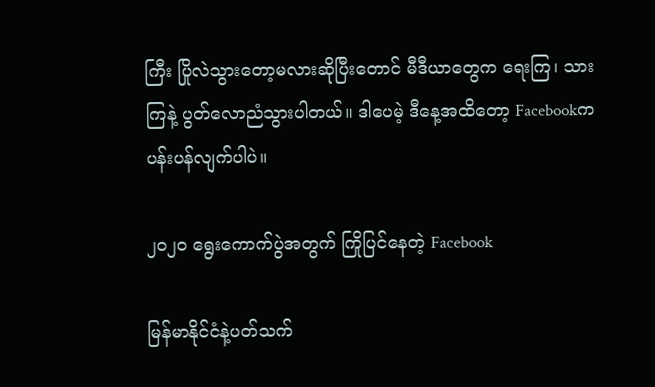ကြီး ပြိုလဲသွားတော့မလားဆိုပြီးတောင် မီဒီယာတွေက ရေးကြ၊ သားကြနဲ့ ပွတ်လောညံသွားပါတယ်။ ဒါပေမဲ့ ဒီနေ့အထိတော့ Facebookက ပန်းပန်လျက်ပါပဲ။

၂၀၂၀ ရွေးကောက်ပွဲအတွက် ကြိုပြင်နေတဲ့ Facebook

မြန်မာနိုင်ငံနဲ့ပတ်သက်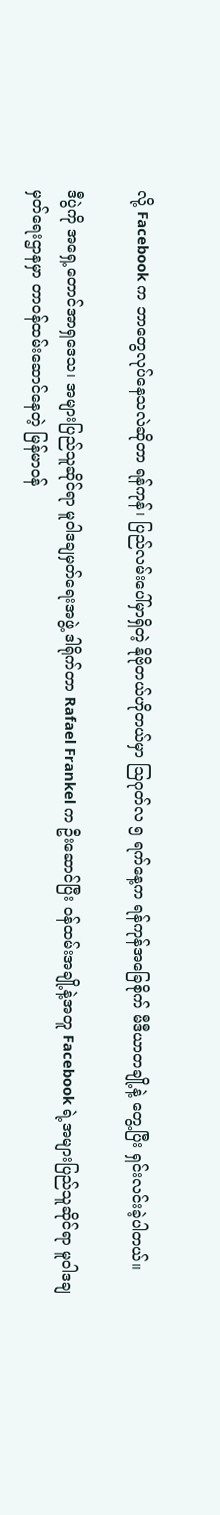လို့ Facebook က ဘာတွေလုပ်နေသလဲဆိုတာ ရန်ကုန်၊ ပြည်လမ်းပေါ်မှာရှိတဲ့ နိုဗိုတယ်ဟိုတယ်မှာ သြဂုတ်လ ၅ ရက်နေ့က ရန်ကုန်အခြေစိုက် မီဒီယာတချို့နဲ့ တွေ့ပြီး ရှင်းလင်းခဲ့ပါတယ်။

ဒီပွဲကို အရှေ့တောင်အာရှဒေသ၊ အများပြည်သူဆိုင်ရာ မူဝါဒချမှတ်ရေးအဖွဲ့ ဒါရိုက်တာ Rafael Frankel က ဦးဆောင်ပြီး ဝန်ထမ်းအချို့နဲ့အတူ Facebook ရဲ့အများပြည်သူဆိုင်ရာ မူဝါဒချမှတ်ရေးဌာနမှာ တာဝန်ထမ်းဆောင်နေတဲ့ မြန်မာဝန်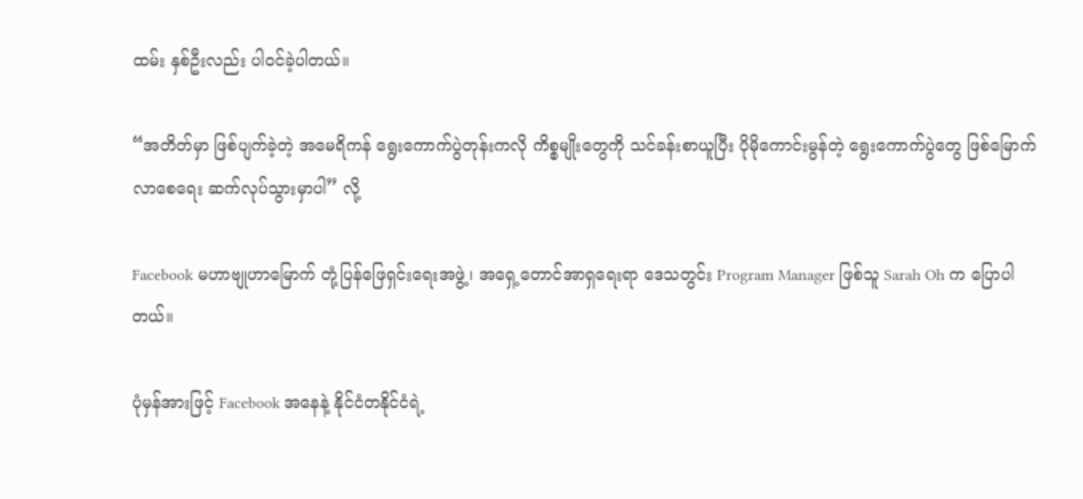ထမ်း နှစ်ဦးလည်း ပါဝင်ခဲ့ပါတယ်။

“အတိတ်မှာ ဖြစ်ပျက်ခဲ့တဲ့ အမေရိကန် ရွေးကောက်ပွဲတုန်းကလို ကိစ္စမျိုးတွေကို သင်ခန်းစာယူပြီး ပိုမိုကောင်းမွန်တဲ့ ရွေးကောက်ပွဲတွေ ဖြစ်မြောက်လာစေရေး ဆက်လုပ်သွားမှာပါ” လို့

Facebook မဟာဗျုဟာမြောက် တုံ့ပြန်ဖြေရှင်းရေးအဖွဲ့၊ အရှေ့တောင်အာရှရေးရာ ဒေသတွင်း Program Manager ဖြစ်သူ Sarah Oh က ပြောပါတယ်။

ပုံမှန်အားဖြင့် Facebook အနေနဲ့ နိုင်ငံတနိုင်ငံရဲ့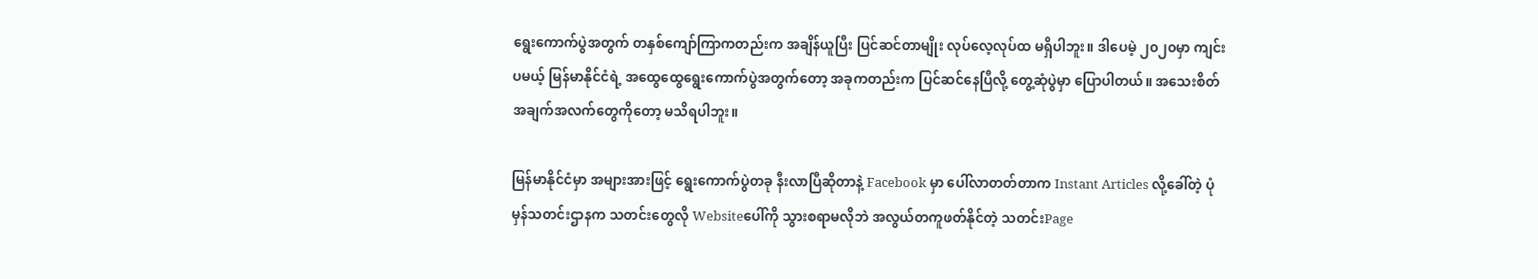ရွေးကောက်ပွဲအတွက် တနှစ်ကျော်ကြာကတည်းက အချိန်ယူပြီး ပြင်ဆင်တာမျိုး လုပ်လေ့လုပ်ထ မရှိပါဘူး။ ဒါပေမဲ့ ၂၀၂၀မှာ ကျင်းပမယ့် မြန်မာနိုင်ငံရဲ့ အထွေထွေရွေးကောက်ပွဲအတွက်တော့ အခုကတည်းက ပြင်ဆင်နေပြီလို့ တွေ့ဆုံပွဲမှာ ပြောပါတယ်။ အသေးစိတ် အချက်အလက်တွေကိုတော့ မသိရပါဘူး။

မြန်မာနိုင်ငံမှာ အများအားဖြင့် ရွေးကောက်ပွဲတခု နီးလာပြီဆိုတာနဲ့ Facebook မှာ ပေါ်လာတတ်တာက Instant Articles လို့ခေါ်တဲ့ ပုံမှန်သတင်းဌာနက သတင်းတွေလို Websiteပေါ်ကို သွားစရာမလိုဘဲ အလွယ်တကူဖတ်နိုင်တဲ့ သတင်းPage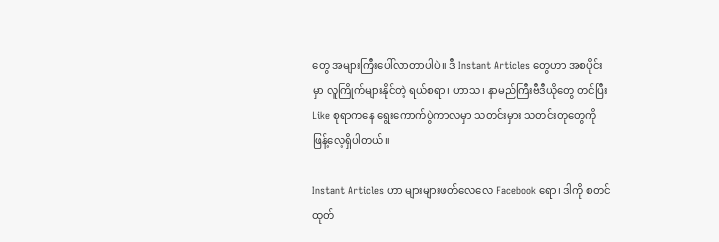တွေ အများကြီးပေါ်လာတာပါပဲ။ ဒီ Instant Articles တွေဟာ အစပိုင်းမှာ လူကြိုက်များနိုင်တဲ့ ရယ်စရာ၊ ဟာသ၊ နာမည်ကြီးဗီဒီယိုတွေ တင်ပြီး Like စုရာကနေ ရွေးကောက်ပွဲကာလမှာ သတင်းမှား သတင်းတုတွေကို ဖြန့်လေ့ရှိပါတယ်။

Instant Articles ဟာ များများဖတ်လေလေ Facebook ရော၊ ဒါကို စတင်ထုတ်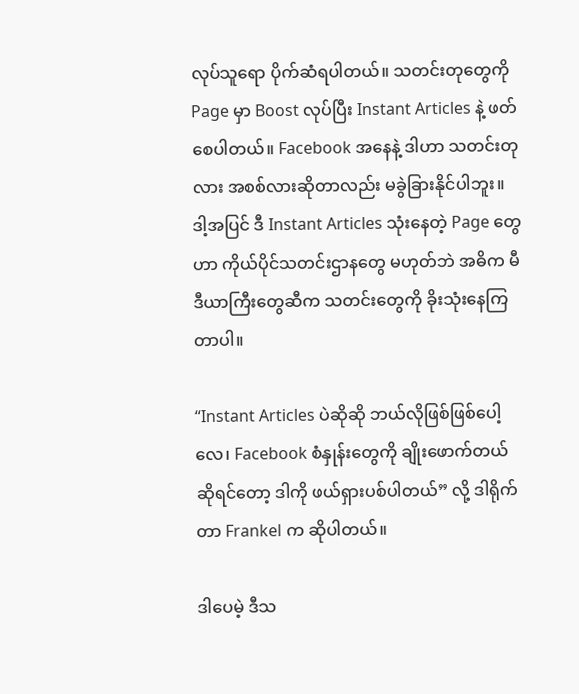လုပ်သူရော ပိုက်ဆံရပါတယ်။ သတင်းတုတွေကို Page မှာ Boost လုပ်ပြီး Instant Articles နဲ့ ဖတ်စေပါတယ်။ Facebook အနေနဲ့ ဒါဟာ သတင်းတုလား အစစ်လားဆိုတာလည်း မခွဲခြားနိုင်ပါဘူး။ ဒါ့အပြင် ဒီ Instant Articles သုံးနေတဲ့ Page တွေဟာ ကိုယ်ပိုင်သတင်းဌာနတွေ မဟုတ်ဘဲ အဓိက မီဒီယာကြီးတွေဆီက သတင်းတွေကို ခိုးသုံးနေကြတာပါ။

“Instant Articles ပဲဆိုဆို ဘယ်လိုဖြစ်ဖြစ်ပေါ့လေ၊ Facebook စံနှုန်းတွေကို ချိုးဖောက်တယ်ဆိုရင်တော့ ဒါကို ဖယ်ရှားပစ်ပါတယ်” လို့ ဒါရိုက်တာ Frankel က ဆိုပါတယ်။

ဒါပေမဲ့ ဒီသ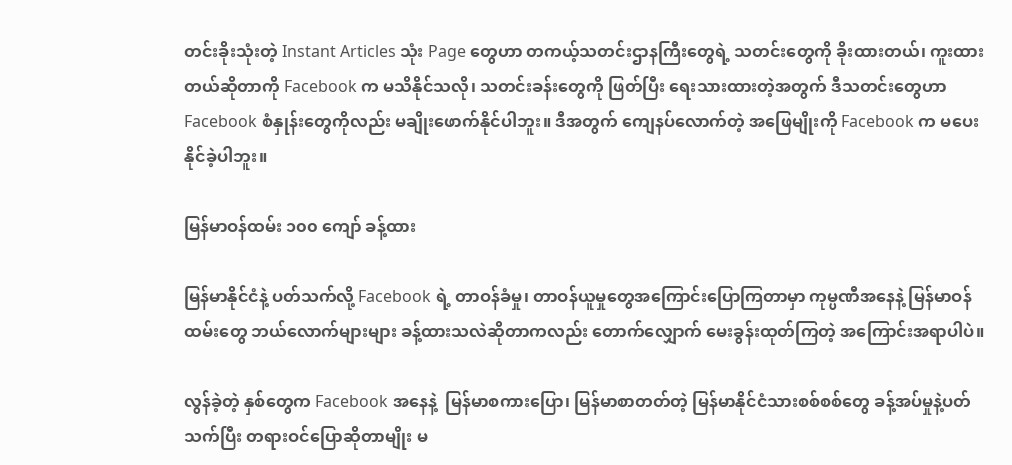တင်းခိုးသုံးတဲ့ Instant Articles သုံး Page တွေဟာ တကယ့်သတင်းဌာနကြီးတွေရဲ့ သတင်းတွေကို ခိုးထားတယ်၊ ကူးထားတယ်ဆိုတာကို Facebook က မသိနိုင်သလို၊ သတင်းခန်းတွေကို ဖြတ်ပြီး ရေးသားထားတဲ့အတွက် ဒီသတင်းတွေဟာ Facebook စံနှုန်းတွေကိုလည်း မချိုးဖောက်နိုင်ပါဘူး။ ဒီအတွက် ကျေနပ်လောက်တဲ့ အဖြေမျိုးကို Facebook က မပေးနိုင်ခဲ့ပါဘူး။

မြန်မာဝန်ထမ်း ၁၀၀ ကျော် ခန့်ထား

မြန်မာနိုင်ငံနဲ့ ပတ်သက်လို့ Facebook ရဲ့ တာဝန်ခံမှု၊ တာဝန်ယူမှုတွေအကြောင်းပြောကြတာမှာ ကုမ္ပဏီအနေနဲ့ မြန်မာဝန်ထမ်းတွေ ဘယ်လောက်များများ ခန့်ထားသလဲဆိုတာကလည်း တောက်လျှောက် မေးခွန်းထုတ်ကြတဲ့ အကြောင်းအရာပါပဲ။

လွန်ခဲ့တဲ့ နှစ်တွေက Facebook အနေနဲ့  မြန်မာစကားပြော၊ မြန်မာစာတတ်တဲ့ မြန်မာနိုင်ငံသားစစ်စစ်တွေ ခန့်အပ်မှုနဲ့ပတ်သက်ပြီး တရားဝင်ပြောဆိုတာမျိုး မ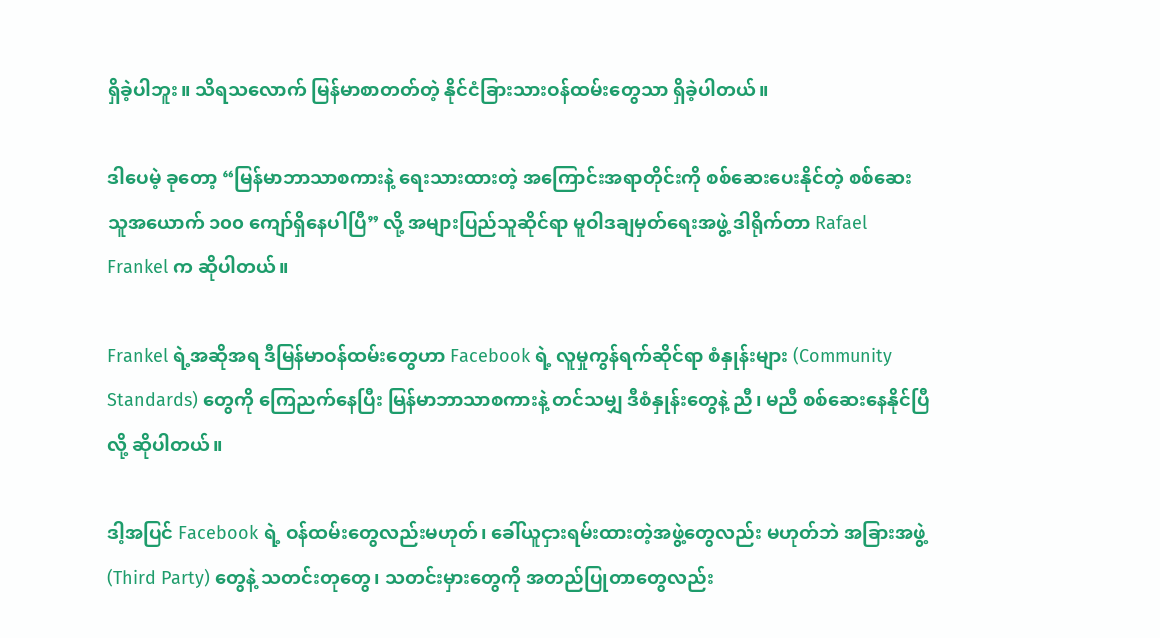ရှိခဲ့ပါဘူး။ သိရသလောက် မြန်မာစာတတ်တဲ့ နိုင်ငံခြားသားဝန်ထမ်းတွေသာ ရှိခဲ့ပါတယ်။

ဒါပေမဲ့ ခုတော့ “မြန်မာဘာသာစကားနဲ့ ရေးသားထားတဲ့ အကြောင်းအရာတိုင်းကို စစ်ဆေးပေးနိုင်တဲ့ စစ်ဆေးသူအယောက် ၁၀၀ ကျော်ရှိနေပါပြီ” လို့ အများပြည်သူဆိုင်ရာ မူဝါဒချမှတ်ရေးအဖွဲ့ ဒါရိုက်တာ Rafael Frankel က ဆိုပါတယ်။

Frankel ရဲ့အဆိုအရ ဒီမြန်မာဝန်ထမ်းတွေဟာ Facebook ရဲ့ လူမှုကွန်ရက်ဆိုင်ရာ စံနှုန်းများ (Community Standards) တွေကို ကြေညက်နေပြီး မြန်မာဘာသာစကားနဲ့ တင်သမျှ ဒီစံနှုန်းတွေနဲ့ ညီ၊ မညီ စစ်ဆေးနေနိုင်ပြီလို့ ဆိုပါတယ်။

ဒါ့အပြင် Facebook ရဲ့ ဝန်ထမ်းတွေလည်းမဟုတ်၊ ခေါ်ယူငှားရမ်းထားတဲ့အဖွဲ့တွေလည်း မဟုတ်ဘဲ အခြားအဖွဲ့ (Third Party) တွေနဲ့ သတင်းတုတွေ၊ သတင်းမှားတွေကို အတည်ပြုတာတွေလည်း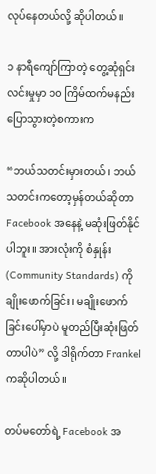လုပ်နေတယ်လို့ ဆိုပါတယ်။

၁ နာရီကျော်ကြာတဲ့ တွေ့ဆုံရှင်းလင်းမှုမှာ ၁၀ ကြိမ်ထက်မနည်း ပြောသွားတဲ့စကားက

“ဘယ်သတင်းမှားတယ်၊ ဘယ်သတင်းကတော့မှန်တယ်ဆိုတာ Facebook အနေနဲ့ မဆုံးဖြတ်နိုင်ပါဘူး။ အားလုံးကို စံနှုန်း (Community Standards) ကို ချိုးဖောက်ခြင်း၊ မချိုးဖောက်ခြင်းပေါ်မှာပဲ မူတည်ပြီးဆုံးဖြတ်တာပါပဲ” လို့ ဒါရိုက်တာ Frankel ကဆိုပါတယ်။

တပ်မတော်ရဲ့ Facebook အ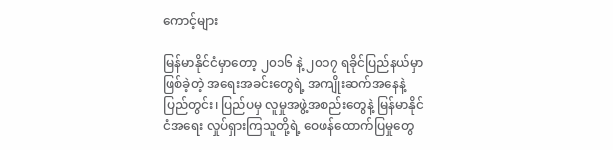ကောင့်များ

မြန်မာနိုင်ငံမှာတော့ ၂၀၁၆ နဲ့ ၂၀၁၇ ရခိုင်ပြည်နယ်မှာဖြစ်ခဲ့တဲ့ အရေးအခင်းတွေရဲ့ အကျိုးဆက်အနေနဲ့ ပြည်တွင်း၊ ပြည်ပမှ လူမှုအဖွဲ့အစည်းတွေနဲ့ မြန်မာနိုင်ငံအရေး လှုပ်ရှားကြသူတို့ရဲ့ ဝေဖန်ထောက်ပြမှုတွေ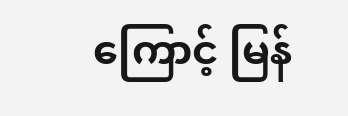ကြောင့် မြန်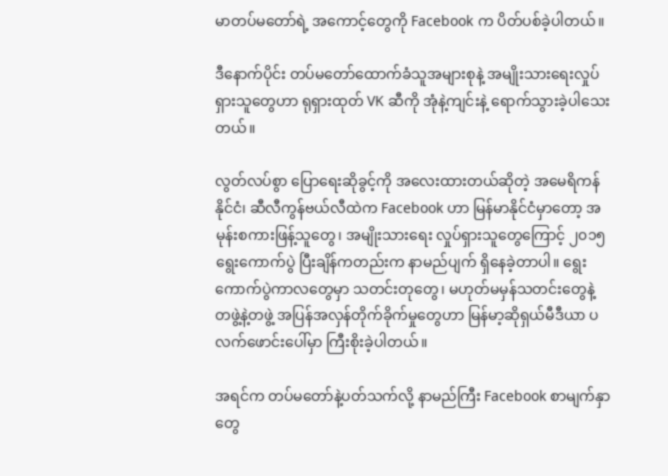မာတပ်မတော်ရဲ့ အကောင့်တွေကို Facebook က ပိတ်ပစ်ခဲ့ပါတယ်။

ဒီနောက်ပိုင်း တပ်မတော်ထောက်ခံသူအများစုနဲ့ အမျိုးသားရေးလှုပ်ရှားသူတွေဟာ ရုရှားထုတ် VK ဆီကို အုံနဲ့ကျင်းနဲ့ ရောက်သွားခဲ့ပါသေးတယ်။

လွတ်လပ်စွာ ပြောရေးဆိုခွင့်ကို အလေးထားတယ်ဆိုတဲ့ အမေရိကန်နိုင်ငံ၊ ဆီလီကွန်ဗယ်လီထဲက Facebook ဟာ မြန်မာနိုင်ငံမှာတော့ အမုန်းစကားဖြန့်သူတွေ၊ အမျိုးသားရေး လှုပ်ရှားသူတွေကြောင့် ၂၀၁၅ ရွေးကောက်ပွဲ ပြီးချိန်ကတည်းက နာမည်ပျက် ရှိနေခဲ့တာပါ။ ရွေးကောက်ပွဲကာလတွေမှာ သတင်းတုတွေ၊ မဟုတ်မမှန်သတင်းတွေနဲ့ တဖွဲ့နဲ့တဖွဲ့ အပြန်အလှန်တိုက်ခိုက်မှုတွေဟာ မြန်မာ့ဆိုရှယ်မီဒီယာ ပလက်ဖောင်းပေါ်မှာ ကြီးစိုးခဲ့ပါတယ်။

အရင်က တပ်မတော်နဲ့ပတ်သက်လို့ နာမည်ကြီး Facebook စာမျက်နှာတွေ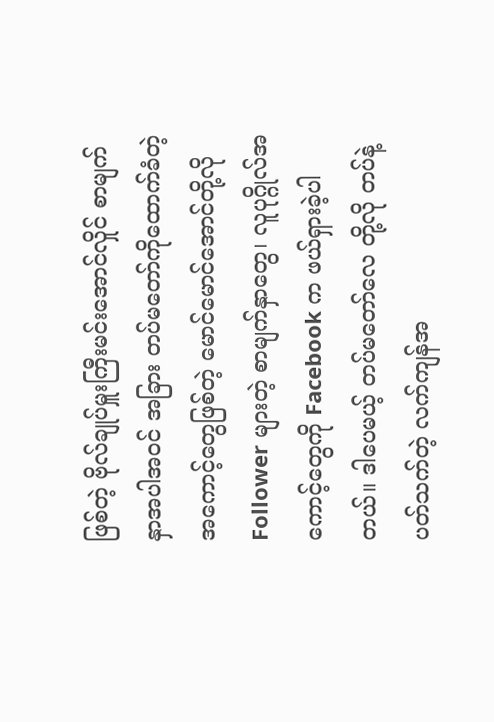ဖြစ်တဲ့ ဗိုလ်ချုပ်မှူးကြီးမင်းအောင်လှိုင် စာမျက်နှာအပါအဝင် အခြား တပ်မတော်ကိုထောက်ခံတဲ့ အကောင့်တွေဖြစ်တဲ့ မောင်မောင်အောင်တို့လို Follower များတဲ့ စာမျက်နှာတွေ၊ လူပုဂ္ဂိုလ်အကောင့်တွေကို Facebook က ဖယ်ရှားခဲ့ပါတယ်။ ဒါပေမယ့် တပ်မတော်လေ တို့လို တပ်နဲ့ပတ်သက်တဲ့ လက်ကျန်အ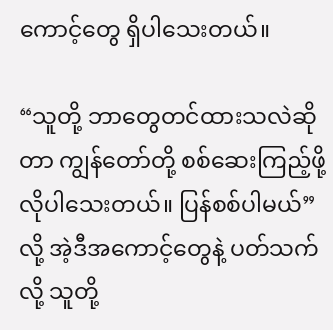ကောင့်တွေ ရှိပါသေးတယ်။

“သူတို့ ဘာတွေတင်ထားသလဲဆိုတာ ကျွန်တော်တို့ စစ်ဆေးကြည့်ဖို့ လိုပါသေးတယ်။ ပြန်စစ်ပါမယ်” လို့ အဲ့ဒီအကောင့်တွေနဲ့ ပတ်သက်လို့ သူတို့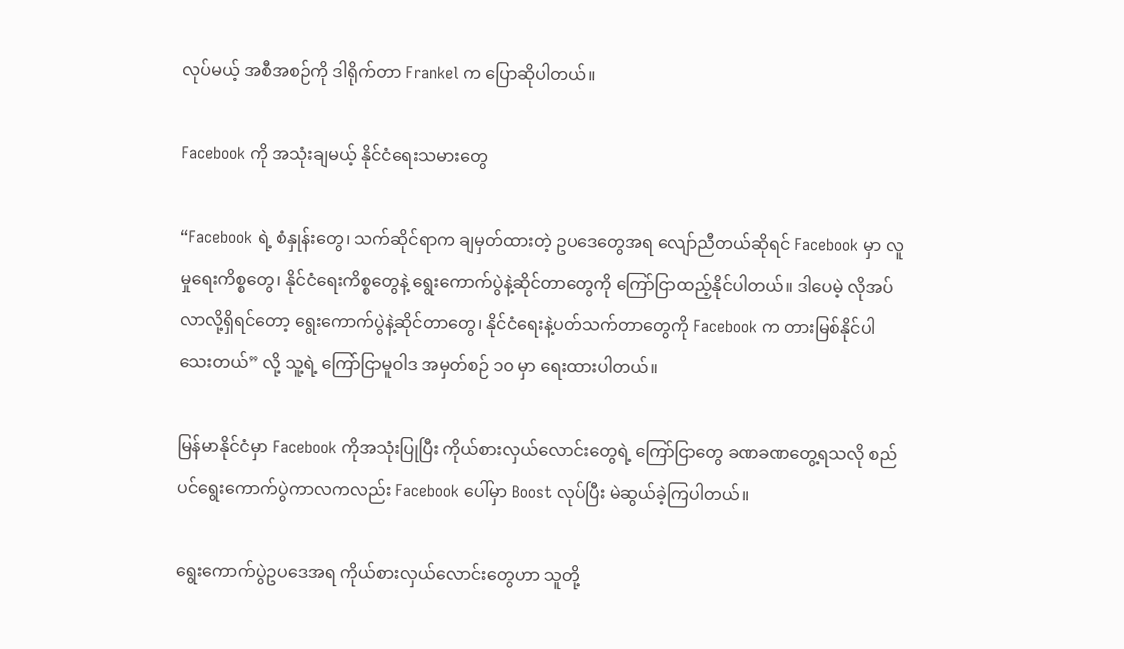လုပ်မယ့် အစီအစဉ်ကို ဒါရိုက်တာ Frankel က ပြောဆိုပါတယ်။

Facebook ကို အသုံးချမယ့် နိုင်ငံရေးသမားတွေ

“Facebook ရဲ့ စံနှုန်းတွေ၊ သက်ဆိုင်ရာက ချမှတ်ထားတဲ့ ဥပဒေတွေအရ လျော်ညီတယ်ဆိုရင် Facebook မှာ လူမှုရေးကိစ္စတွေ၊ နိုင်ငံရေးကိစ္စတွေနဲ့ ရွေးကောက်ပွဲနဲ့ဆိုင်တာတွေကို ကြော်ငြာထည့်နိုင်ပါတယ်။ ဒါပေမဲ့ လိုအပ်လာလို့ရှိရင်တော့ ရွေးကောက်ပွဲနဲ့ဆိုင်တာတွေ၊ နိုင်ငံရေးနဲ့ပတ်သက်တာတွေကို Facebook က တားမြစ်နိုင်ပါသေးတယ်” လို့ သူ့ရဲ့ ကြော်ငြာမူဝါဒ အမှတ်စဉ် ၁၀ မှာ ရေးထားပါတယ်။

မြန်မာနိုင်ငံမှာ Facebook ကိုအသုံးပြုပြီး ကိုယ်စားလှယ်လောင်းတွေရဲ့ ကြော်ငြာတွေ ခဏခဏတွေ့ရသလို စည်ပင်ရွေးကောက်ပွဲကာလကလည်း Facebook ပေါ်မှာ Boost လုပ်ပြီး မဲဆွယ်ခဲ့ကြပါတယ်။

ရွေးကောက်ပွဲဥပဒေအရ ကိုယ်စားလှယ်လောင်းတွေဟာ သူတို့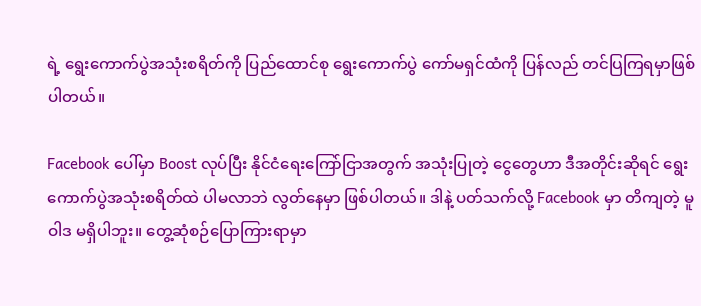ရဲ့ ရွေးကောက်ပွဲအသုံးစရိတ်ကို ပြည်ထောင်စု ရွေးကောက်ပွဲ ကော်မရှင်ထံကို ပြန်လည် တင်ပြကြရမှာဖြစ်ပါတယ်။

Facebook ပေါ်မှာ Boost လုပ်ပြီး နိုင်ငံရေးကြော်ငြာအတွက် အသုံးပြုတဲ့ ငွေတွေဟာ ဒီအတိုင်းဆိုရင် ရွေးကောက်ပွဲအသုံးစရိတ်ထဲ ပါမလာဘဲ လွတ်နေမှာ ဖြစ်ပါတယ်။ ဒါနဲ့ ပတ်သက်လို့ Facebook မှာ တိကျတဲ့ မူဝါဒ မရှိပါဘူး။ တွေ့ဆုံစဉ်ပြောကြားရာမှာ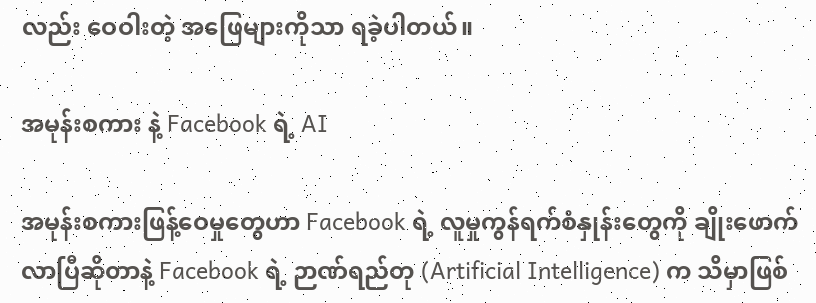လည်း ဝေဝါးတဲ့ အဖြေများကိုသာ ရခဲ့ပါတယ်။

အမုန်းစကား နဲ့ Facebook ရဲ့ AI

အမုန်းစကားဖြန့်ဝေမှုတွေဟာ Facebook ရဲ့ လူမှုကွန်ရက်စံနှုန်းတွေကို ချိုးဖောက်လာပြီဆိုတာနဲ့ Facebook ရဲ့ ဉာဏ်ရည်တု (Artificial Intelligence) က သိမှာဖြစ်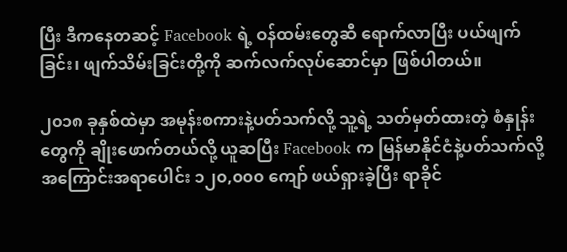ပြီး ဒီကနေတဆင့် Facebook ရဲ့ ဝန်ထမ်းတွေဆီ ရောက်လာပြီး ပယ်ဖျက်ခြင်း၊ ဖျက်သိမ်းခြင်းတို့ကို ဆက်လက်လုပ်ဆောင်မှာ ဖြစ်ပါတယ်။

၂၀၁၈ ခုနှစ်ထဲမှာ အမုန်းစကားနဲ့ပတ်သက်လို့ သူ့ရဲ့ သတ်မှတ်ထားတဲ့ စံနှုန်းတွေကို ချိုးဖောက်တယ်လို့ ယူဆပြီး Facebook က မြန်မာနိုင်ငံနဲ့ပတ်သက်လို့ အကြောင်းအရာပေါင်း ၁၂၀,၀၀၀ ကျော် ဖယ်ရှားခဲ့ပြီး ရာခိုင်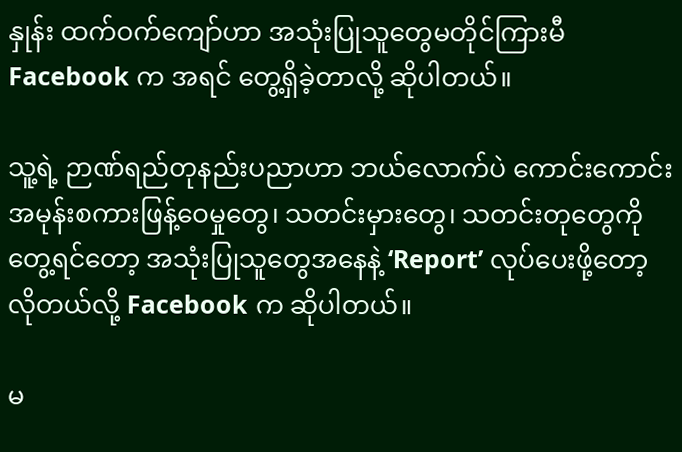နှုန်း ထက်ဝက်ကျော်ဟာ အသုံးပြုသူတွေမတိုင်ကြားမီ Facebook က အရင် တွေ့ရှိခဲ့တာလို့ ဆိုပါတယ်။

သူ့ရဲ့ ဉာဏ်ရည်တုနည်းပညာဟာ ဘယ်လောက်ပဲ ကောင်းကောင်း အမုန်းစကားဖြန့်ဝေမှုတွေ၊ သတင်းမှားတွေ၊ သတင်းတုတွေကို တွေ့ရင်တော့ အသုံးပြုသူတွေအနေနဲ့ ‘Report’ လုပ်ပေးဖို့တော့ လိုတယ်လို့ Facebook က ဆိုပါတယ်။

မ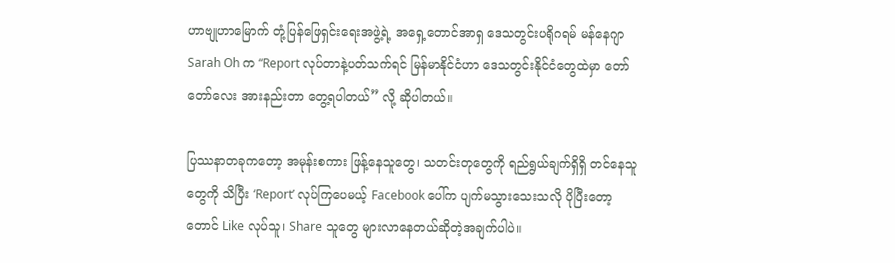ဟာဗျုဟာမြောက် တုံ့ပြန်ဖြေရှင်းရေးအဖွဲ့ရဲ့ အရှေ့တောင်အာရှ ဒေသတွင်းပရိုဂရမ် မန်နေဂျာ Sarah Oh က “Report လုပ်တာနဲ့ပတ်သက်ရင် မြန်မာနိုင်ငံဟာ ဒေသတွင်းနိုင်ငံတွေထဲမှာ တော်တော်လေး အားနည်းတာ တွေ့ရပါတယ်” လို့ ဆိုပါတယ်။

ပြဿနာတခုကတော့ အမုန်းစကား ဖြန့်နေသူတွေ၊ သတင်းတုတွေကို ရည်ရွယ်ချက်ရှိရှိ တင်နေသူတွေကို သိပြီး ‘Report’ လုပ်ကြပေမယ့် Facebook ပေါ်က ပျက်မသွားသေးသလို ပိုပြီးတော့တောင် Like လုပ်သူ၊ Share သူတွေ များလာနေတယ်ဆိုတဲ့အချက်ပါပဲ။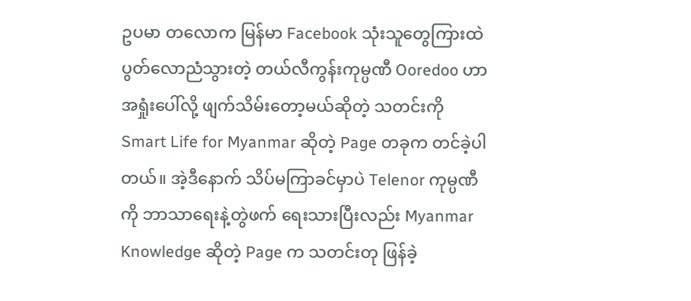ဥပမာ တလောက မြန်မာ Facebook သုံးသူတွေကြားထဲ ပွတ်လောညံသွားတဲ့ တယ်လီကွန်းကုမ္ပဏီ Ooredoo ဟာ အရှုံးပေါ်လို့ ဖျက်သိမ်းတော့မယ်ဆိုတဲ့ သတင်းကို Smart Life for Myanmar ဆိုတဲ့ Page တခုက တင်ခဲ့ပါတယ်။ အဲ့ဒီနောက် သိပ်မကြာခင်မှာပဲ Telenor ကုမ္ပဏီကို ဘာသာရေးနဲ့တွဲဖက် ရေးသားပြီးလည်း Myanmar Knowledge ဆိုတဲ့ Page က သတင်းတု ဖြန်ခဲ့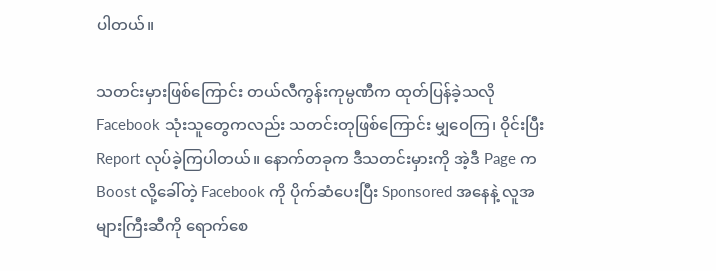ပါတယ်။

သတင်းမှားဖြစ်ကြောင်း တယ်လီကွန်းကုမ္ပဏီက ထုတ်ပြန်ခဲ့သလို Facebook သုံးသူတွေကလည်း သတင်းတုဖြစ်ကြောင်း မျှဝေကြ၊ ဝိုင်းပြီး Report လုပ်ခဲ့ကြပါတယ်။ နောက်တခုက ဒီသတင်းမှားကို အဲ့ဒီ Page က Boost လို့ခေါ်တဲ့ Facebook ကို ပိုက်ဆံပေးပြီး Sponsored အနေနဲ့ လူအများကြီးဆီကို ရောက်စေ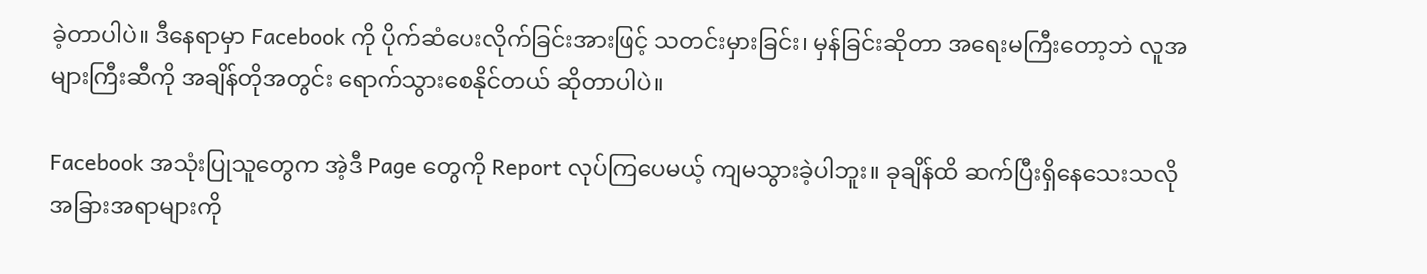ခဲ့တာပါပဲ။ ဒီနေရာမှာ Facebook ကို ပိုက်ဆံပေးလိုက်ခြင်းအားဖြင့် သတင်းမှားခြင်း၊ မှန်ခြင်းဆိုတာ အရေးမကြီးတော့ဘဲ လူအများကြီးဆီကို အချိန်တိုအတွင်း ရောက်သွားစေနိုင်တယ် ဆိုတာပါပဲ။

Facebook အသုံးပြုသူတွေက အဲ့ဒီ Page တွေကို Report လုပ်ကြပေမယ့် ကျမသွားခဲ့ပါဘူး။ ခုချိန်ထိ ဆက်ပြီးရှိနေသေးသလို အခြားအရာများကို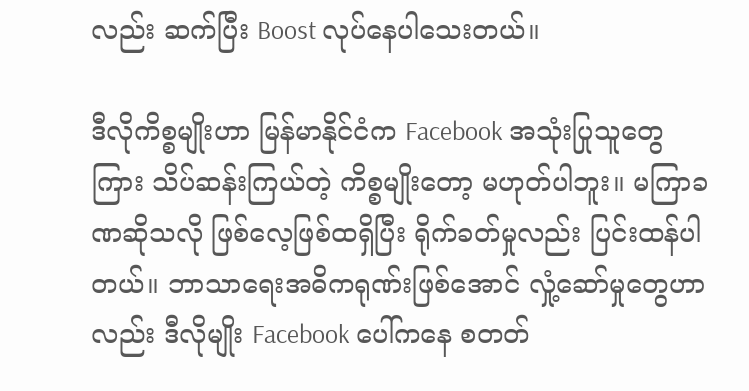လည်း ဆက်ပြီး Boost လုပ်နေပါသေးတယ်။

ဒီလိုကိစ္စမျိုးဟာ မြန်မာနိုင်ငံက Facebook အသုံးပြုသူတွေကြား သိပ်ဆန်းကြယ်တဲ့ ကိစ္စမျိုးတော့ မဟုတ်ပါဘူး။ မကြာခဏဆိုသလို ဖြစ်လေ့ဖြစ်ထရှိပြီး ရိုက်ခတ်မှုလည်း ပြင်းထန်ပါတယ်။ ဘာသာရေးအဓိကရုဏ်းဖြစ်အောင် လှုံ့ဆော်မှုတွေဟာလည်း ဒီလိုမျိုး Facebook ပေါ်ကနေ စတတ်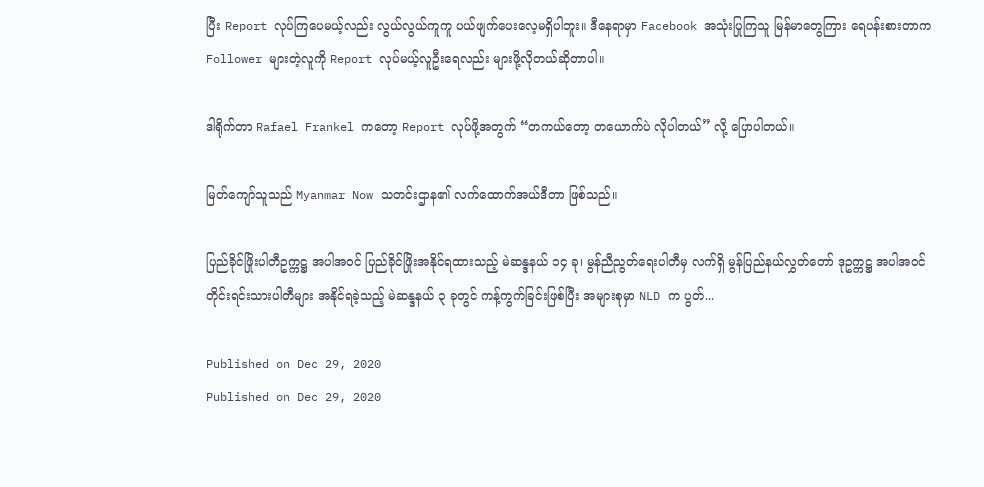ပြီး Report လုပ်ကြပေမယ့်လည်း လွယ်လွယ်ကူကူ ပယ်ဖျက်ပေးလေ့မရှိပါဘူး။ ဒီနေရာမှာ Facebook အသုံးပြုကြသူ မြန်မာတွေကြား ရေပန်းစားတာက Follower များတဲ့လူကို Report လုပ်မယ့်လူဦးရေလည်း များဖို့လိုတယ်ဆိုတာပါ။

ဒါရိုက်တာ Rafael Frankel ကတော့ Report လုပ်ဖို့အတွက် “တကယ်တော့ တယောက်ပဲ လိုပါတယ်” လို့ ပြောပါတယ်။

မြတ်ကျော်သူသည် Myanmar Now သတင်းဌာန၏ လက်ထောက်အယ်ဒီတာ ဖြစ်သည်။

ပြည်ခိုင်ဖြိုးပါတီဥက္ကဋ္ဌ အပါအဝင် ပြည်ခိုင်ဖြိုးအနိုင်ရထားသည့် မဲဆန္ဒနယ် ၁၄ ခု၊ မွန်ညီညွတ်ရေးပါတီမှ လက်ရှိ မွန်ပြည်နယ်လွှတ်တော် ဒုဥက္ကဋ္ဌ အပါအဝင် တိုင်းရင်းသားပါတီများ အနိုင်ရခဲ့သည့် မဲဆန္ဒနယ် ၃ ခုတွင် ကန့်ကွက်ခြင်းဖြစ်ပြီး အများစုမှာ NLD က ပွတ်...

Published on Dec 29, 2020
Published on Dec 29, 2020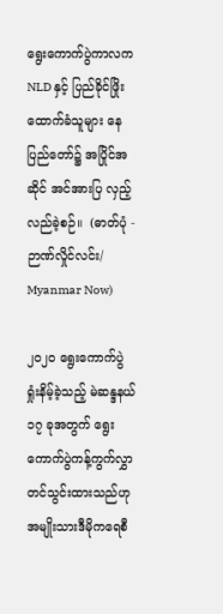ရွေးကောက်ပွဲကာလက NLD နှင့် ပြည်ခိုင်ဖြိုးထောက်ခံသူများ နေပြည်တော်၌ အပြိုင်အဆိုင် အင်အားပြ လှည့်လည်ခဲ့စဉ်။  (ဓာတ်ပုံ - ဉာဏ်လှိုင်လင်း/ Myanmar Now)

၂၀၂၀ ရွေးကောက်ပွဲ ရှုံးနိမ့်ခဲ့သည့် မဲဆန္ဒနယ် ၁၇ ခုအတွက် ရွေးကောက်ပွဲကန့်ကွက်လွှာ တင်သွင်းထားသည်ဟု အမျိုးသားဒီမိုကရေစီ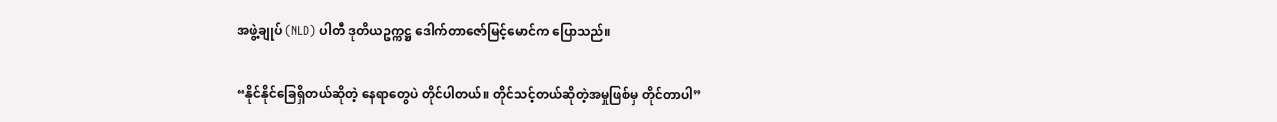အဖွဲ့ချုပ် (NLD) ပါတီ ဒုတိယဥက္ကဋ္ဌ ဒေါက်တာဇော်မြင့်မောင်က ပြောသည်။

“နိုင်နိုင်ခြေရှိတယ်ဆိုတဲ့ နေရာတွေပဲ တိုင်ပါတယ်။ တိုင်သင့်တယ်ဆိုတဲ့အမှုဖြစ်မှ တိုင်တာပါ”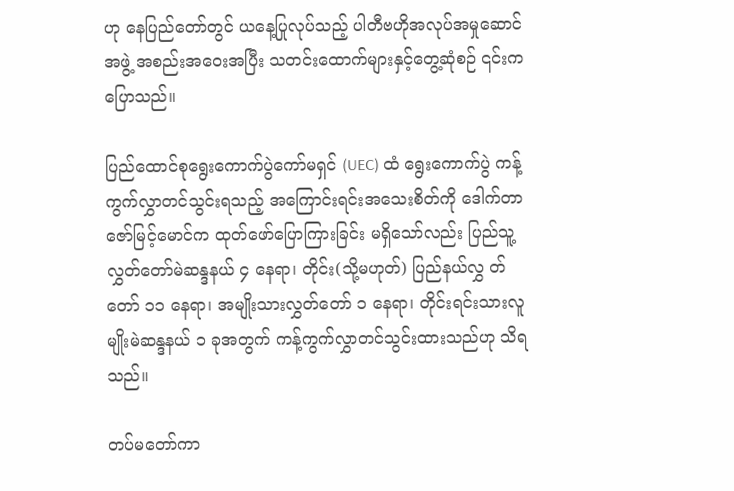ဟု နေပြည်တော်တွင် ယနေ့ပြုလုပ်သည့် ပါတီဗဟိုအလုပ်အမှုဆောင်အဖွဲ့ အစည်းအဝေးအပြီး သတင်းထောက်များနှင့်တွေ့ဆုံစဉ် ၎င်းက ပြောသည်။

ပြည်ထောင်စုရွေးကောက်ပွဲကော်မရှင် (UEC) ထံ ရွေးကောက်ပွဲ ကန့်ကွက်လွှာတင်သွင်းရသည့် အကြောင်းရင်းအသေးစိတ်ကို ဒေါက်တာဇော်မြင့်မောင်က ထုတ်ဖော်ပြောကြားခြင်း မရှိသော်လည်း ပြည်သူ့လွှတ်တော်မဲဆန္ဒနယ် ၄ နေရာ၊ တိုင်း(သို့မဟုတ်) ပြည်နယ်လွှ တ်တော် ၁၁ နေရာ၊ အမျိုးသားလွှတ်တော် ၁ နေရာ၊ တိုင်းရင်းသားလူမျိုးမဲဆန္ဒနယ် ၁ ခုအတွက် ကန့်ကွက်လွှာတင်သွင်းထားသည်ဟု သိရသည်။

တပ်မတော်ကာ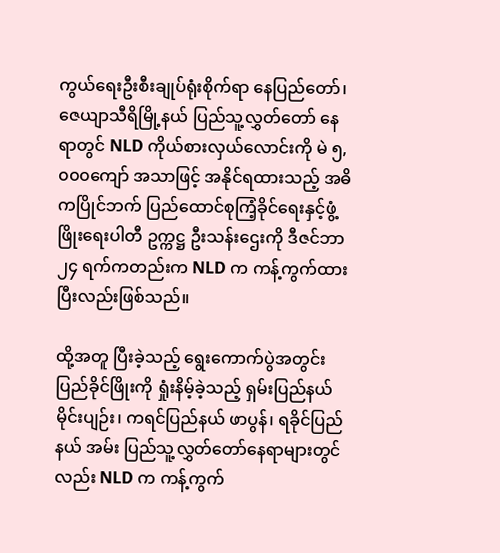ကွယ်ရေးဦးစီးချုပ်ရုံးစိုက်ရာ နေပြည်တော်၊ ဇေယျာသီရိမြို့နယ် ပြည်သူ့လွှတ်တော် နေရာတွင် NLD ကိုယ်စားလှယ်လောင်းကို မဲ ၅,၀၀၀ကျော် အသာဖြင့် အနိုင်ရထားသည့် အဓိကပြိုင်ဘက် ပြည်ထောင်စုကြံ့ခိုင်ရေးနှင့်ဖွံ့ဖြိုးရေးပါတီ ဥက္ကဋ္ဌ ဦးသန်းဌေးကို ဒီဇင်ဘာ ၂၄ ရက်ကတည်းက NLD က ကန့်ကွက်ထားပြီးလည်းဖြစ်သည်။

ထို့အတူ ပြီးခဲ့သည့် ရွေးကောက်ပွဲအတွင်း ပြည်ခိုင်ဖြိုးကို ရှုံးနိမ့်ခဲ့သည့် ရှမ်းပြည်နယ် မိုင်းပျဉ်း၊ ကရင်ပြည်နယ် ဖာပွန်၊ ရခိုင်ပြည်နယ် အမ်း ပြည်သူ့လွှတ်တော်နေရာများတွင်လည်း NLD က ကန့်ကွက်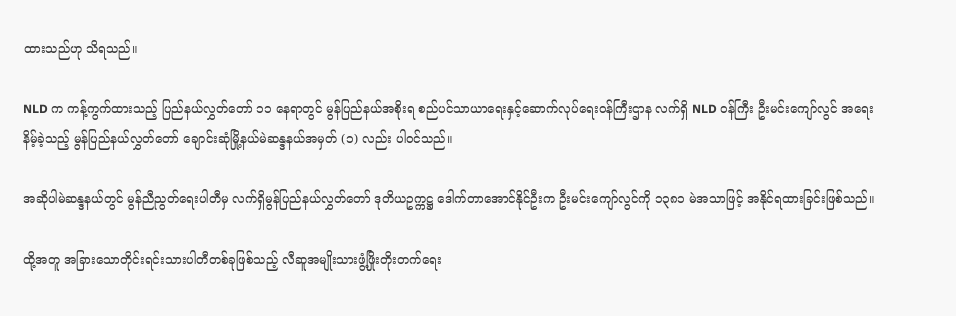ထားသည်ဟု သိရသည်။

NLD က ကန့်ကွက်ထားသည့် ပြည်နယ်လွှတ်တော် ၁၁ နေရာတွင် မွန်ပြည်နယ်အစိုးရ စည်ပင်သာယာရေးနှင့်ဆောက်လုပ်ရေးဝန်ကြီးဌာန လက်ရှိ NLD ဝန်ကြီး ဦးမင်းကျော်လွင် အရေးနိမ့်ခဲ့သည့် မွန်ပြည်နယ်လွှတ်တော် ချောင်းဆုံမြို့နယ်မဲဆန္ဒနယ်အမှတ် (၁) လည်း ပါဝင်သည်။

အဆိုပါမဲဆန္ဒနယ်တွင် မွန်ညီညွတ်ရေးပါတီမှ လက်ရှိမွန်ပြည်နယ်လွှတ်တော် ဒုတိယဥက္ကဋ္ဌ ဒေါက်တာအောင်နိုင်ဦးက ဦးမင်းကျော်လွင်ကို ၁၃၈၁ မဲအသာဖြင့် အနိုင်ရထားခြင်းဖြစ်သည်။

ထို့အတူ အခြားသောတိုင်းရင်းသားပါတီတစ်ခုဖြစ်သည့် လီဆူအမျိုးသားဖွံ့ဖြိုးတိုးတက်ရေး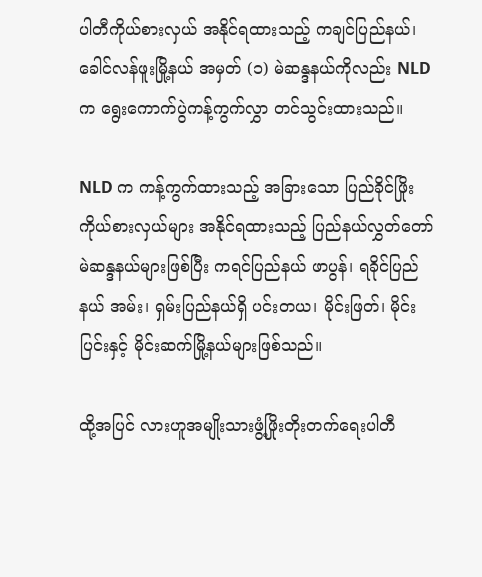ပါတီကိုယ်စားလှယ် အနိုင်ရထားသည့် ကချင်ပြည်နယ်၊ ခေါင်လန်ဖူးမြို့နယ် အမှတ် (၁) မဲဆန္ဒနယ်ကိုလည်း NLD က ရွေးကောက်ပွဲကန့်ကွက်လွှာ တင်သွင်းထားသည်။

NLD က ကန့်ကွက်ထားသည့် အခြားသော ပြည်ခိုင်ဖြိုးကိုယ်စားလှယ်များ အနိုင်ရထားသည့် ပြည်နယ်လွှတ်တော်မဲဆန္ဒနယ်များဖြစ်ပြီး ကရင်ပြည်နယ် ဖာပွန်၊ ရခိုင်ပြည်နယ် အမ်း၊ ရှမ်းပြည်နယ်ရှိ ပင်းတယ၊ မိုင်းဖြတ်၊ မိုင်းပြင်းနှင့် မိုင်းဆက်မြို့နယ်များဖြစ်သည်။

ထို့အပြင် လားဟူအမျိုးသားဖွံ့ဖြိုးတိုးတက်ရေးပါတီ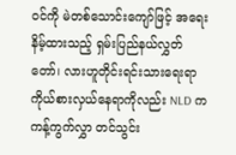ဝင်ကို မဲတစ်သောင်းကျော်ဖြင့် အရေးနိမ့်ထားသည့် ရှမ်းပြည်နယ်လွှတ်တော်၊ လားဟူတိုင်းရင်းသားရေးရာကိုယ်စားလှယ်နေရာကိုလည်း NLD က ကန့်ကွက်လွှာ တင်သွင်း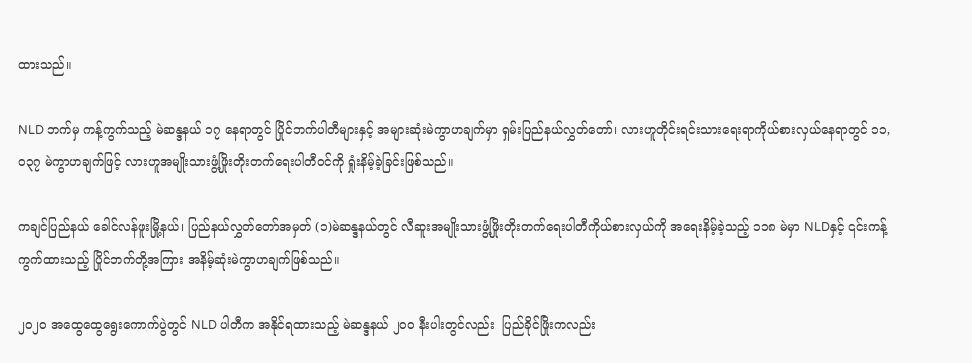ထားသည်။

NLD ဘက်မှ ကန့်ကွက်သည့် မဲဆန္ဒနယ် ၁၇ နေရာတွင် ပြိုင်ဘက်ပါတီများနှင့် အများဆုံးမဲကွာဟချက်မှာ ရှမ်းပြည်နယ်လွှတ်တော်၊ လားဟူတိုင်းရင်းသားရေးရာကိုယ်စားလှယ်နေရာတွင် ၁၁,၀၃၇ မဲကွာဟချက်ဖြင့် လားဟူအမျိုးသားဖွံ့ဖြိုးတိုးတက်ရေးပါတီဝင်ကို ရှုံးနိမ့်ခဲ့ခြင်းဖြစ်သည်။

ကချင်ပြည်နယ် ခေါင်လန်ဖူးမြို့နယ်၊ ပြည်နယ်လွှတ်တော်အမှတ် (၁)မဲဆန္ဒနယ်တွင် လီဆူးအမျိုးသားဖွံ့ဖြိုးတိုးတက်ရေးပါတီကိုယ်စားလှယ်ကို အရေးနိမ့်ခဲ့သည့် ၁၁၈ မဲမှာ NLDနှင့် ၎င်းကန့်ကွက်ထားသည့် ပြိုင်ဘက်တို့အကြား အနိမ့်ဆုံးမဲကွာဟချက်ဖြစ်သည်။

၂၀၂၀ အထွေထွေရွေးကောက်ပွဲတွင် NLD ပါတီက အနိုင်ရထားသည့် မဲဆန္ဒနယ် ၂၀၀ နီးပါးတွင်လည်း  ပြည်ခိုင်ဖြိုးကလည်း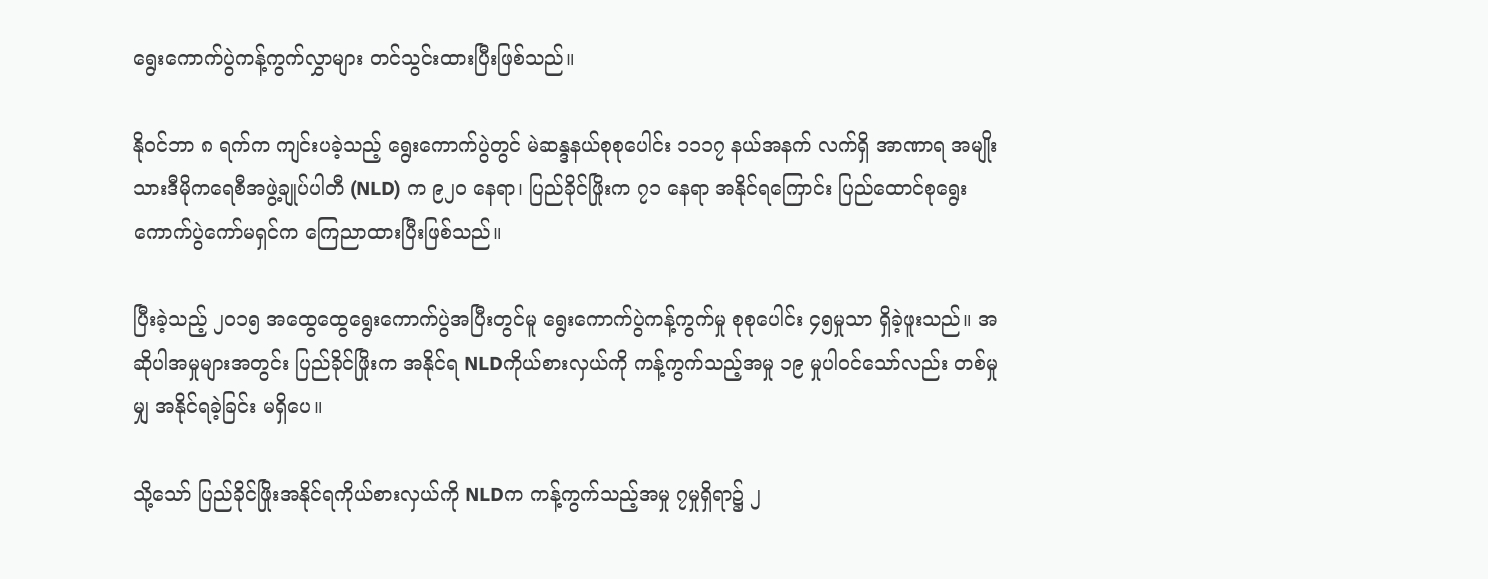ရွေးကောက်ပွဲကန့်ကွက်လွှာများ တင်သွင်းထားပြီးဖြစ်သည်။

နိုဝင်ဘာ ၈ ရက်က ကျင်းပခဲ့သည့် ရွေးကောက်ပွဲတွင် မဲဆန္ဒနယ်စုစုပေါင်း ၁၁၁၇ နယ်အနက် လက်ရှိ အာဏာရ အမျိုးသားဒီမိုကရေစီအဖွဲ့ချုပ်ပါတီ (NLD) က ၉၂၀ နေရာ၊ ပြည်ခိုင်ဖြိုးက ၇၁ နေရာ အနိုင်ရကြောင်း ပြည်ထောင်စုရွေးကောက်ပွဲကော်မရှင်က ကြေညာထားပြီးဖြစ်သည်။

ပြီးခဲ့သည့် ၂၀၁၅ အထွေထွေရွေးကောက်ပွဲအပြီးတွင်မူ ရွေးကောက်ပွဲကန့်ကွက်မှု စုစုပေါင်း ၄၅မှုသာ ရှိခဲ့ဖူးသည်။ အဆိုပါအမှုများအတွင်း ပြည်ခိုင်ဖြိုးက အနိုင်ရ NLDကိုယ်စားလှယ်ကို ကန့်ကွက်သည့်အမှု ၁၉ မှုပါဝင်သော်လည်း တစ်မှုမျှ အနိုင်ရခဲ့ခြင်း မရှိပေ။

သို့သော် ပြည်ခိုင်ဖြိုးအနိုင်ရကိုယ်စားလှယ်ကို NLDက ကန့်ကွက်သည့်အမှု ၇မှုရှိရာ၌ ၂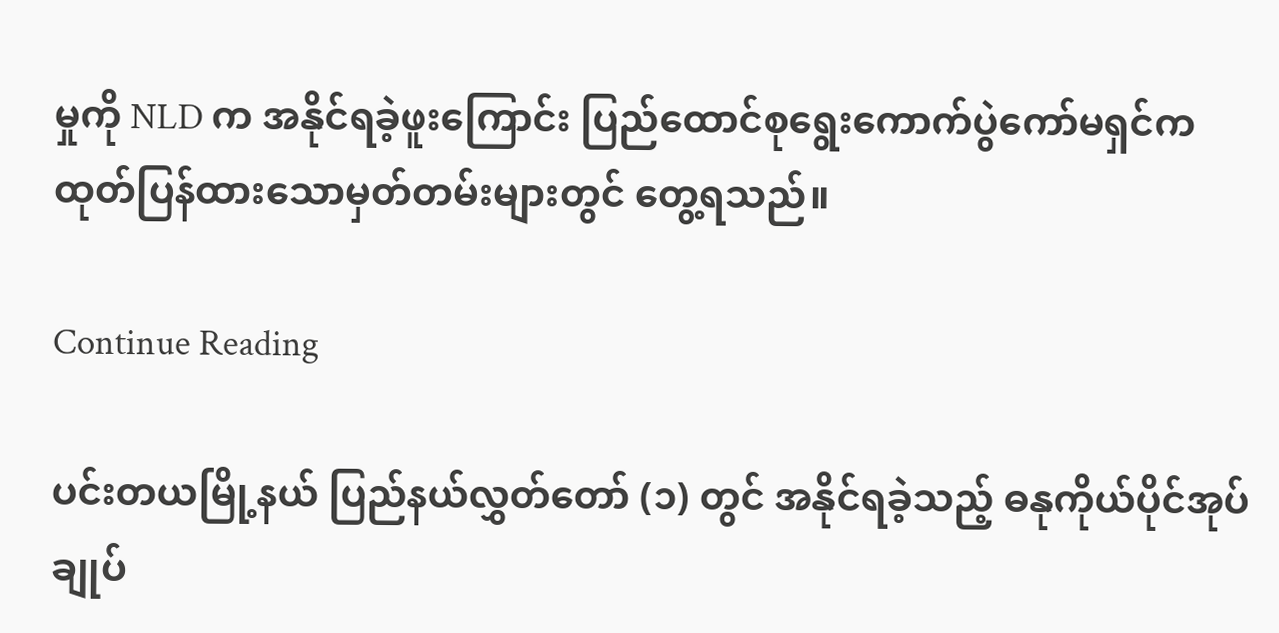မှုကို NLD က အနိုင်ရခဲ့ဖူးကြောင်း ပြည်ထောင်စုရွေးကောက်ပွဲကော်မရှင်က ထုတ်ပြန်ထားသောမှတ်တမ်းများတွင် တွေ့ရသည်။

Continue Reading

ပင်းတယမြို့နယ် ပြည်နယ်လွှတ်တော် (၁) တွင် အနိုင်ရခဲ့သည့် ဓနုကိုယ်ပိုင်အုပ်ချုပ်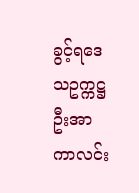ခွင့်ရဒေသဥက္ကဋ္ဌ ဦးအာကာလင်း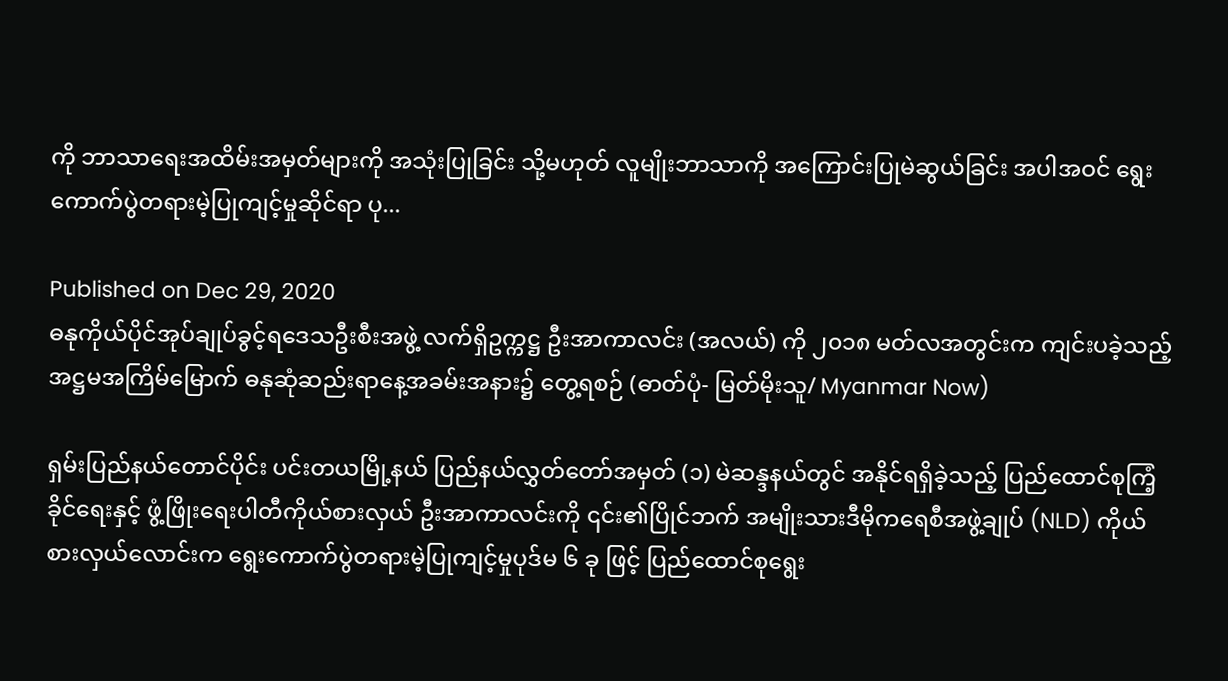ကို ဘာသာရေးအထိမ်းအမှတ်များကို အသုံးပြုခြင်း သို့မဟုတ် လူမျိုးဘာသာကို အကြောင်းပြုမဲဆွယ်ခြင်း အပါအဝင် ရွေးကောက်ပွဲတရားမဲ့ပြုကျင့်မှုဆိုင်ရာ ပု...

Published on Dec 29, 2020
ဓနုကိုယ်ပိုင်အုပ်ချုပ်ခွင့်ရဒေသဦးစီးအဖွဲ့ လက်ရှိဥက္ကဋ္ဌ ဦးအာကာလင်း (အလယ်) ကို ၂၀၁၈ မတ်လအတွင်းက ကျင်းပခဲ့သည့် အဋ္ဌမအကြိမ်မြောက် ဓနုဆုံဆည်းရာနေ့အခမ်းအနား၌ တွေ့ရစဉ် (ဓာတ်ပုံ- မြတ်မိုးသူ/ Myanmar Now)

ရှမ်းပြည်နယ်တောင်ပိုင်း ပင်းတယမြို့နယ် ပြည်နယ်လွှတ်တော်အမှတ် (၁) မဲဆန္ဒနယ်တွင် အနိုင်ရရှိခဲ့သည့် ပြည်ထောင်စုကြံ့ခိုင်ရေးနှင့် ဖွံ့ဖြိုးရေးပါတီကိုယ်စားလှယ် ဦးအာကာလင်းကို ၎င်း၏ပြိုင်ဘက် အမျိုးသားဒီမိုကရေစီအဖွဲ့ချုပ် (NLD) ကိုယ်စားလှယ်လောင်းက ရွေးကောက်ပွဲတရားမဲ့ပြုကျင့်မှုပုဒ်မ ၆ ခု ဖြင့် ပြည်ထောင်စုရွေး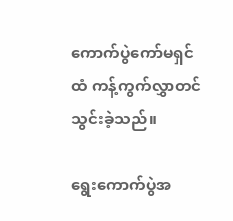ကောက်ပွဲကော်မရှင်ထံ ကန့်ကွက်လွှာတင်သွင်းခဲ့သည်။

ရွေးကောက်ပွဲအ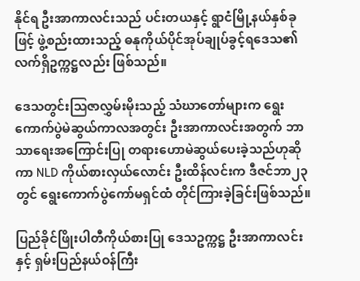နိုင်ရ ဦးအာကာလင်းသည် ပင်းတယနှင့် ရွာငံမြို့နယ်နှစ်ခုဖြင့် ဖွဲ့စည်းထားသည့် ဓနုကိုယ်ပိုင်အုပ်ချုပ်ခွင့်ရဒေသ၏ လက်ရှိဥက္ကဋ္ဌလည်း ဖြစ်သည်။

ဒေသတွင်းဩဇာလွှမ်းမိုးသည့် သံဃာတော်များက ရွေးကောက်ပွဲမဲဆွယ်ကာလအတွင်း ဦးအာကာလင်းအတွက် ဘာသာရေးအကြောင်းပြု တရားဟောမဲဆွယ်ပေးခဲ့သည်ဟုဆိုကာ NLD ကိုယ်စားလှယ်လောင်း ဦးထိန်လင်းက ဒီဇင်ဘာ၂၃ တွင် ရွေးကောက်ပွဲကော်မရှင်ထံ တိုင်ကြားခဲ့ခြင်းဖြစ်သည်။

ပြည်ခိုင်ဖြိုးပါတီကိုယ်စားပြု ဒေသဥက္ကဋ္ဌ ဦးအာကာလင်းနှင့် ရှမ်းပြည်နယ်ဝန်ကြီး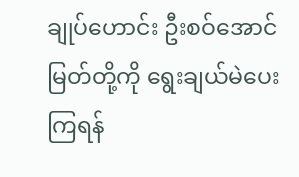ချုပ်ဟောင်း ဦးစဝ်အောင်မြတ်တို့ကို ရွေးချယ်မဲပေးကြရန်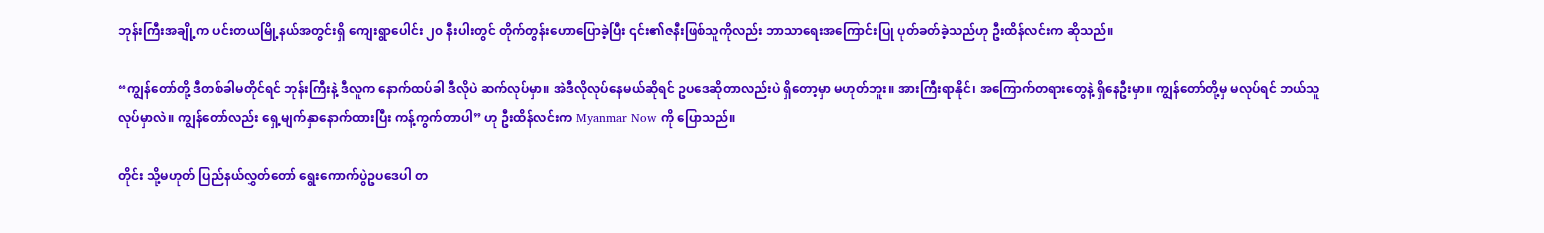ဘုန်းကြီးအချို့က ပင်းတယမြို့နယ်အတွင်းရှိ ကျေးရွာပေါင်း ၂၀ နီးပါးတွင် တိုက်တွန်းဟောပြောခဲ့ပြီး ၎င်း၏ဇနီးဖြစ်သူကိုလည်း ဘာသာရေးအကြောင်းပြု ပုတ်ခတ်ခဲ့သည်ဟု ဦးထိန်လင်းက ဆိုသည်။

“ကျွန်တော်တို့ ဒီတစ်ခါမတိုင်ရင် ဘုန်းကြီးနဲ့ ဒီလူက နောက်ထပ်ခါ ဒီလိုပဲ ဆက်လုပ်မှာ။ အဲဒီလိုလုပ်နေမယ်ဆိုရင် ဥပဒေဆိုတာလည်းပဲ ရှိတော့မှာ မဟုတ်ဘူး။ အားကြီးရာနိုင်၊ အကြောက်တရားတွေနဲ့ ရှိနေဦးမှာ။ ကျွန်တော်တို့မှ မလုပ်ရင် ဘယ်သူလုပ်မှာလဲ။ ကျွန်တော်လည်း ရှေ့မျက်နှာနောက်ထားပြီး ကန့်ကွက်တာပါ” ဟု ဦးထိန်လင်းက Myanmar Now ကို ပြောသည်။

တိုင်း သို့မဟုတ် ပြည်နယ်လွှတ်တော် ရွေးကောက်ပွဲဥပဒေပါ တ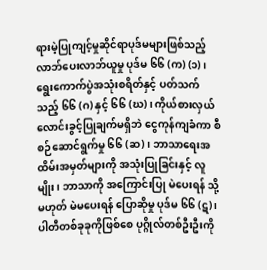ရားမဲ့ပြုကျင့်မှုဆိုင်ရာပုဒ်မများဖြစ်သည့် လာဘ်ပေးလာဘ်ယူမှု ပုဒ်မ ၆၆ (က) (၁) ၊ ရွေးကောက်ပွဲအသုံးစရိတ်နှင့် ပတ်သက်သည့် ၆၆ (ဂ) နှင့် ၆၆ (ဃ) ၊ ကိုယ်စားလှယ်လောင်းခွင့်ပြုချက်မရှိဘဲ ငွေကုန်ကျခံကာ စီစဉ်ဆောင်ရွက်မှု ၆၆ (ဆ)၊ ဘာသာရေးအထိမ်းအမှတ်များကို အသုံးပြုခြင်းနှင့် လူမျိုး၊ ဘာသာကို အကြောင်းပြု မဲပေးရန် သို့မဟုတ် မဲမပေးရန် ပြောဆိုမှု ပုဒ်မ ၆၆ (ဋ) ၊ ပါတီတစ်ခုခုကိုဖြစ်စေ ပုဂ္ဂိုလ်တစ်ဦးဦးကို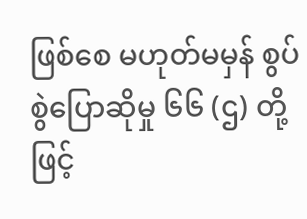ဖြစ်စေ မဟုတ်မမှန် စွပ်စွဲပြောဆိုမှု ၆၆ (ဌ) တို့ဖြင့်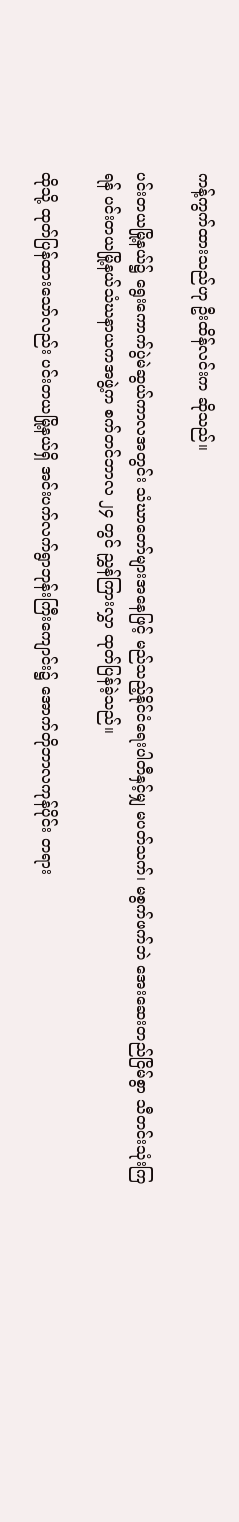ကန့်ကွက်ထားသည်ဟု ဦးထိန်လင်းက ဆိုသည်။

ပင်းတယမြို့နယ်၌ ရွေးကောက်ပွဲမဲဆွယ်ကာလအတွင်း သံဃာတော်များအနေဖြင့် မည်သည့်နိုင်ငံရေးပါတီနှင့်မျှ မပတ်သက်၊ မစွက်ဖက်ဘဲ အေးဆေးတည်ငြိမ်စွာ သီတင်းသုံးကြရန် ပင်းတယမြို့နယ်သံဃနာယကအဖွဲ့က စက်တင်ဘာလ ၂၄ တွင် ညွှန်ကြားလွှာ ထုတ်ပြန်ခဲ့သည်။

ထိုသို့ ထုတ်ပြန်ထားသော်လည်း ပင်းတယမြို့နယ်ရှိ အင်းပက်လက်ရွာဘုန်းကြီးကျောင်း၌ အောက်တိုဘာလကုန်ပိုင်း တရား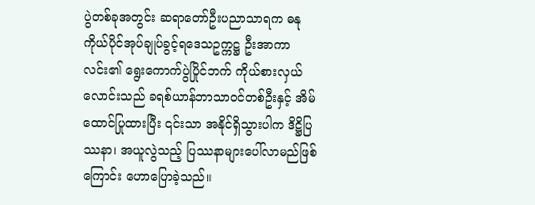ပွဲတစ်ခုအတွင်း ဆရာတော်ဦးပညာသာရက ဓနုကိုယ်ပိုင်အုပ်ချုပ်ခွင့်ရဒေသဥက္ကဋ္ဌ ဦးအာကာလင်း၏ ရွေးကောက်ပွဲပြိုင်ဘက် ကိုယ်စားလှယ်လောင်းသည် ခရစ်ယာန်ဘာသာဝင်တစ်ဦးနှင့် အိမ်ထောင်ပြုထားပြီး ၎င်းသာ အနိုင်ရှိသွားပါက ဒိဋ္ဌိပြဿနာ၊ အယူလွဲသည့် ပြဿနာများပေါ်လာမည်ဖြစ်ကြောင်း ဟောပြောခဲ့သည်။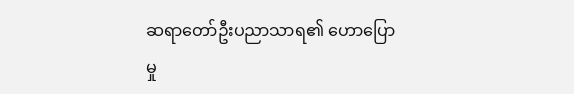ဆရာတော်ဦးပညာသာရ၏ ဟောပြောမှု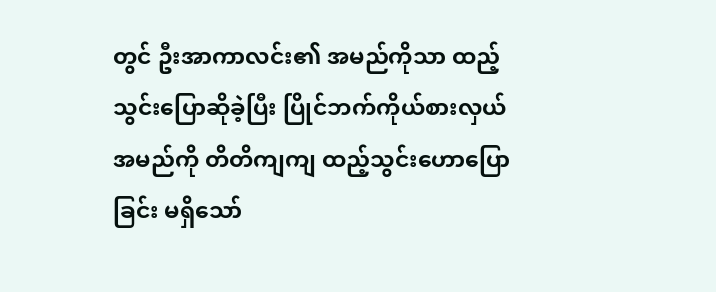တွင် ဦးအာကာလင်း၏ အမည်ကိုသာ ထည့်သွင်းပြောဆိုခဲ့ပြီး ပြိုင်ဘက်ကိုယ်စားလှယ်အမည်ကို တိတိကျကျ ထည့်သွင်းဟောပြောခြင်း မရှိသော်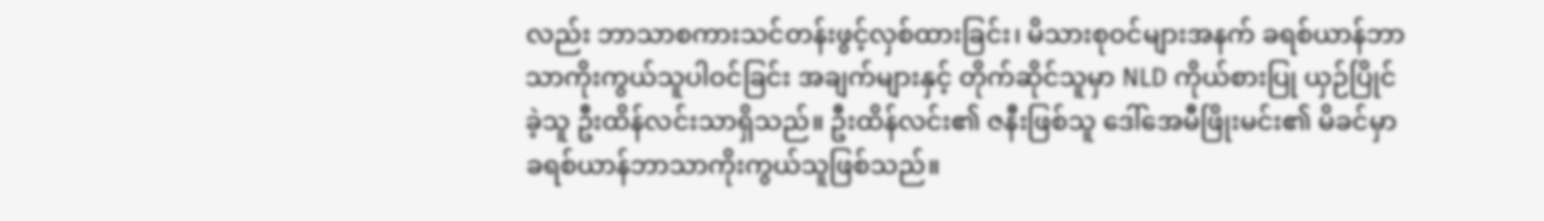လည်း ဘာသာစကားသင်တန်းဖွင့်လှစ်ထားခြင်း၊ မိသားစုဝင်များအနက် ခရစ်ယာန်ဘာသာကိုးကွယ်သူပါဝင်ခြင်း အချက်များနှင့် တိုက်ဆိုင်သူမှာ NLD ကိုယ်စားပြု ယှဉ်ပြိုင်ခဲ့သူ ဦးထိန်လင်းသာရှိသည်။ ဦးထိန်လင်း၏ ဇနီးဖြစ်သူ ဒေါ်အေမီဖြိုးမင်း၏ မိခင်မှာ ခရစ်ယာန်ဘာသာကိုးကွယ်သူဖြစ်သည်။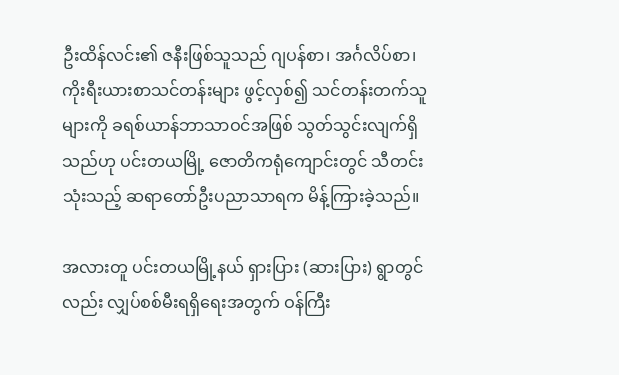ဦးထိန်လင်း၏ ဇနီးဖြစ်သူသည် ဂျပန်စာ၊ အင်္ဂလိပ်စာ၊ ကိုးရီးယားစာသင်တန်းများ ဖွင့်လှစ်၍ သင်တန်းတက်သူများကို ခရစ်ယာန်ဘာသာဝင်အဖြစ် သွတ်သွင်းလျက်ရှိသည်ဟု ပင်းတယမြို့ ဇောတိကရုံကျောင်းတွင် သီတင်းသုံးသည့် ဆရာတော်ဦးပညာသာရက မိန့်ကြားခဲ့သည်။

အလားတူ ပင်းတယမြို့နယ် ရှားပြား (ဆားပြား) ရွာတွင်လည်း လျှပ်စစ်မီးရရှိရေးအတွက် ဝန်ကြီး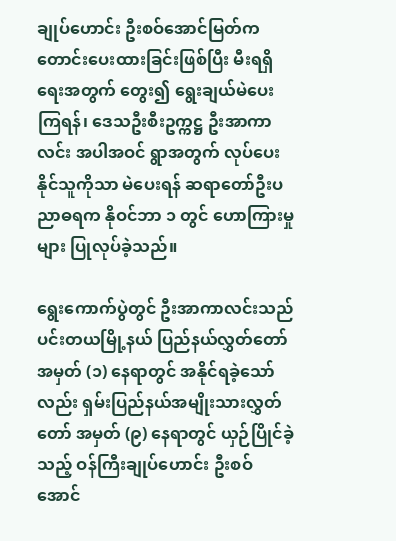ချုပ်ဟောင်း ဦးစဝ်အောင်မြတ်က တောင်းပေးထားခြင်းဖြစ်ပြီး မီးရရှိရေးအတွက် တွေး၍ ရွေးချယ်မဲပေးကြရန်၊ ဒေသဦးစီးဥက္ကဋ္ဌ ဦးအာကာလင်း အပါအဝင် ရွာအတွက် လုပ်ပေးနိုင်သူကိုသာ မဲပေးရန် ဆရာတော်ဦးပညာဓရက နိုဝင်ဘာ ၁ တွင် ဟောကြားမှုများ ပြုလုပ်ခဲ့သည်။

ရွေးကောက်ပွဲတွင် ဦးအာကာလင်းသည် ပင်းတယမြို့နယ် ပြည်နယ်လွှတ်တော်အမှတ် (၁) နေရာတွင် အနိုင်ရခဲ့သော်လည်း ရှမ်းပြည်နယ်အမျိုးသားလွှတ်တော် အမှတ် (၉) နေရာတွင် ယှဉ်ပြိုင်ခဲ့သည့် ဝန်ကြီးချုပ်ဟောင်း ဦးစဝ်အောင်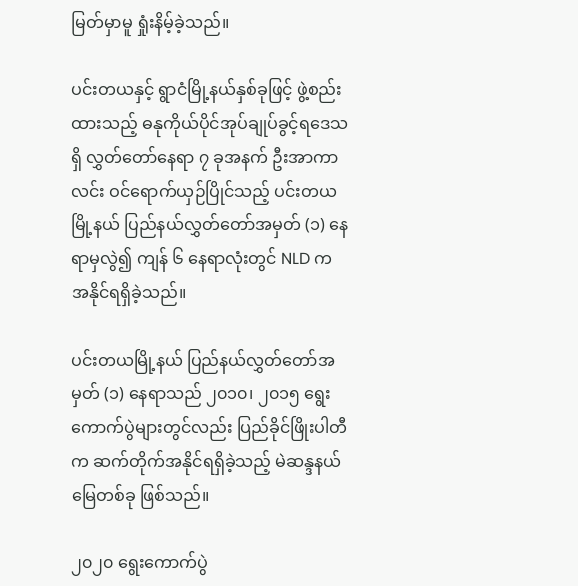မြတ်မှာမူ ရှုံးနိမ့်ခဲ့သည်။

ပင်းတယနှင့် ရွာငံမြို့နယ်နှစ်ခုဖြင့် ဖွဲ့စည်းထားသည့် ဓနုကိုယ်ပိုင်အုပ်ချုပ်ခွင့်ရဒေသရှိ လွှတ်တော်နေရာ ၇ ခုအနက် ဦးအာကာလင်း ဝင်ရောက်ယှဉ်ပြိုင်သည့် ပင်းတယမြို့နယ် ပြည်နယ်လွှတ်တော်အမှတ် (၁) နေရာမှလွဲ၍ ကျန် ၆ နေရာလုံးတွင် NLD က အနိုင်ရရှိခဲ့သည်။

ပင်းတယမြို့နယ် ပြည်နယ်လွှတ်တော်အမှတ် (၁) နေရာသည် ၂၀၁၀၊ ၂၀၁၅ ရွေးကောက်ပွဲများတွင်လည်း ပြည်ခိုင်ဖြိုးပါတီက ဆက်တိုက်အနိုင်ရရှိခဲ့သည့် မဲဆန္ဒနယ်မြေတစ်ခု ဖြစ်သည်။

၂၀၂၀ ရွေးကောက်ပွဲ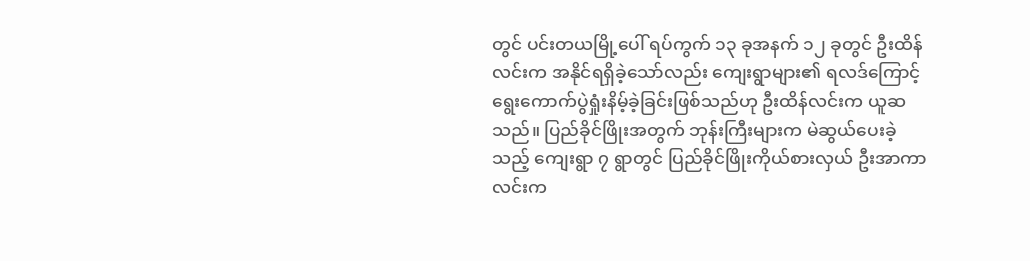တွင် ပင်းတယမြို့ပေါ် ရပ်ကွက် ၁၃ ခုအနက် ၁၂ ခုတွင် ဦးထိန်လင်းက အနိုင်ရရှိခဲ့သော်လည်း ကျေးရွာများ၏ ရလဒ်ကြောင့် ရွေးကောက်ပွဲရှုံးနိမ့်ခဲ့ခြင်းဖြစ်သည်ဟု ဦးထိန်လင်းက ယူဆသည်။ ပြည်ခိုင်ဖြိုးအတွက် ဘုန်းကြီးများက မဲဆွယ်ပေးခဲ့သည့် ကျေးရွာ ၇ ရွာတွင် ပြည်ခိုင်ဖြိုးကိုယ်စားလှယ် ဦးအာကာလင်းက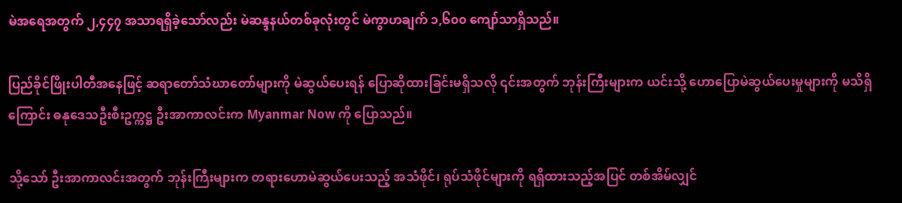မဲအရေအတွက် ၂,၄၄၇ အသာရရှိခဲ့သော်လည်း မဲဆန္ဒနယ်တစ်ခုလုံးတွင် မဲကွာဟချက် ၁,၆၀၀ ကျော်သာရှိသည်။

ပြည်ခိုင်ဖြိုးပါတီအနေဖြင့် ဆရာတော်သံဃာတော်များကို မဲဆွယ်ပေးရန် ပြောဆိုထားခြင်းမရှိသလို ၎င်းအတွက် ဘုန်းကြီးများက ယင်းသို့ ဟောပြောမဲဆွယ်ပေးမှုများကို မသိရှိကြောင်း ဓနုဒေသဦးစီးဥက္ကဋ္ဌ ဦးအာကာလင်းက Myanmar Now ကို ပြောသည်။

သို့သော် ဦးအာကာလင်းအတွက် ဘုန်းကြီးများက တရားဟောမဲဆွယ်ပေးသည့် အသံဖိုင်၊ ရုပ်သံဖိုင်များကို ရရှိထားသည့်အပြင် တစ်အိမ်လျှင်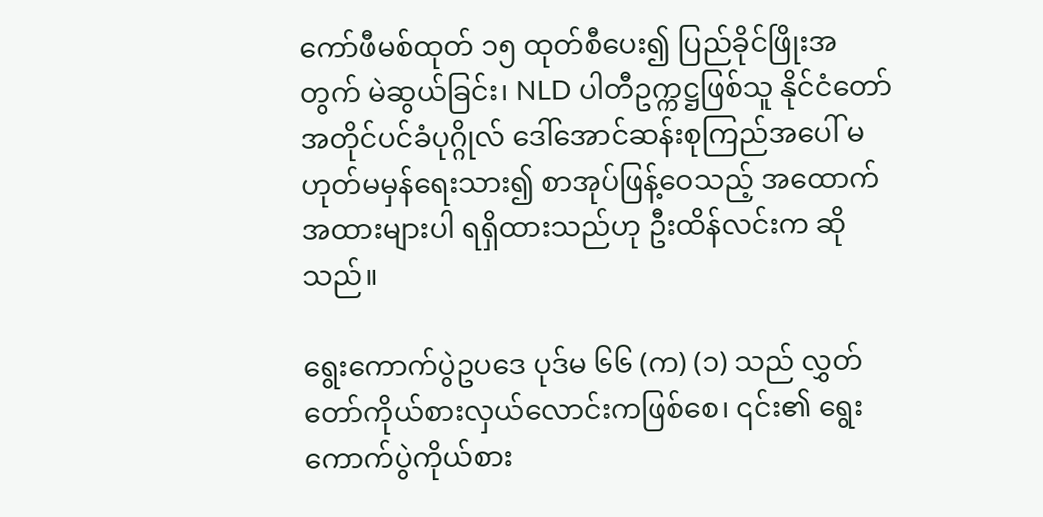ကော်ဖီမစ်ထုတ် ၁၅ ထုတ်စီပေး၍ ပြည်ခိုင်ဖြိုးအတွက် မဲဆွယ်ခြင်း၊ NLD ပါတီဥက္ကဋ္ဌဖြစ်သူ နိုင်ငံတော်အတိုင်ပင်ခံပုဂ္ဂိုလ် ဒေါ်အောင်ဆန်းစုကြည်အပေါ် မဟုတ်မမှန်ရေးသား၍ စာအုပ်ဖြန့်ဝေသည့် အထောက်အထားများပါ ရရှိထားသည်ဟု ဦးထိန်လင်းက ဆိုသည်။

ရွေးကောက်ပွဲဥပဒေ ပုဒ်မ ၆၆ (က) (၁) သည် လွှတ်တော်ကိုယ်စားလှယ်လောင်းကဖြစ်စေ၊ ၎င်း၏ ရွေးကောက်ပွဲကိုယ်စား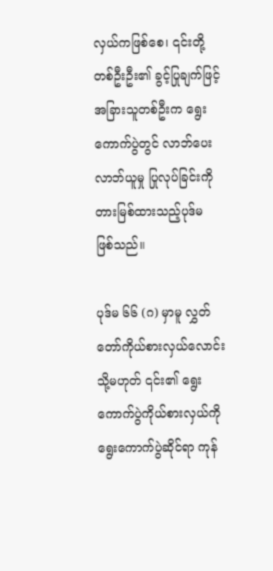လှယ်ကဖြစ်စေ၊ ၎င်းတို့တစ်ဦးဦး၏ ခွင့်ပြုချက်ဖြင့် အခြားသူတစ်ဦးက ရွေးကောက်ပွဲတွင် လာဘ်ပေးလာဘ်ယူမှု ပြုလုပ်ခြင်းကို တားမြစ်ထားသည့်ပုဒ်မ ဖြစ်သည်။

ပုဒ်မ ၆၆ (ဂ) မှာမူ လွှတ်တော်ကိုယ်စားလှယ်လောင်း သို့မဟုတ် ၎င်း၏ ရွေးကောက်ပွဲကိုယ်စားလှယ်ကို ရွေးကောက်ပွဲဆိုင်ရာ ကုန်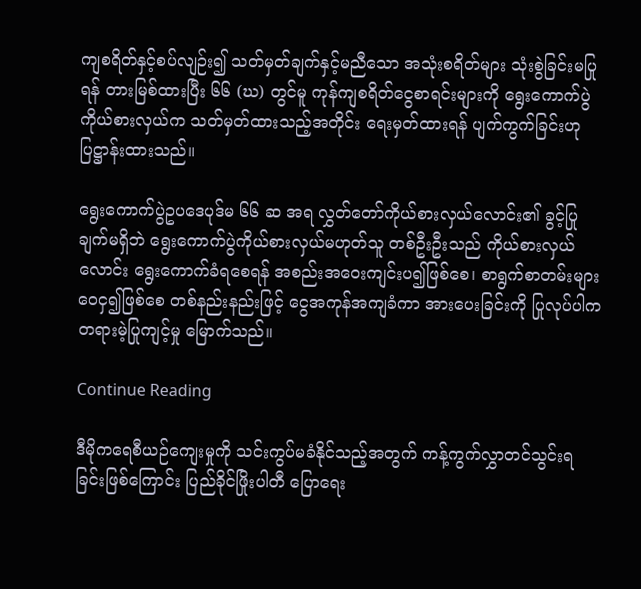ကျစရိတ်နှင့်စပ်လျဉ်း၍ သတ်မှတ်ချက်နှင့်မညီသော အသုံးစရိတ်များ သုံးစွဲခြင်းမပြုရန် တားမြစ်ထားပြီး ၆၆ (ဃ) တွင်မူ ကုန်ကျစရိတ်ငွေစာရင်းများကို ရွေးကောက်ပွဲကိုယ်စားလှယ်က သတ်မှတ်ထားသည့်အတိုင်း ရေးမှတ်ထားရန် ပျက်ကွက်ခြင်းဟု ပြဋ္ဌာန်းထားသည်။

ရွေးကောက်ပွဲဥပဒေပုဒ်မ ၆၆ ဆ အရ လွှတ်တော်ကိုယ်စားလှယ်လောင်း၏ ခွင့်ပြုချက်မရှိဘဲ ရွေးကောက်ပွဲကိုယ်စားလှယ်မဟုတ်သူ တစ်ဦးဦးသည် ကိုယ်စားလှယ်လောင်း ရွေးကောက်ခံရစေရန် အစည်းအဝေးကျင်းပ၍ဖြစ်စေ၊ စာရွက်စာတမ်းများ ဝေငှ၍ဖြစ်စေ တစ်နည်းနည်းဖြင့် ငွေအကုန်အကျခံကာ အားပေးခြင်းကို ပြုလုပ်ပါက တရားမဲ့ပြုကျင့်မှု မြောက်သည်။

Continue Reading

ဒီမိုကရေစီယဉ်ကျေးမှုကို သင်းကွပ်မခံနိုင်သည့်အတွက် ကန့်ကွက်လွှာတင်သွင်းရခြင်းဖြစ်ကြောင်း ပြည်ခိုင်ဖြိုးပါတီ ပြောရေး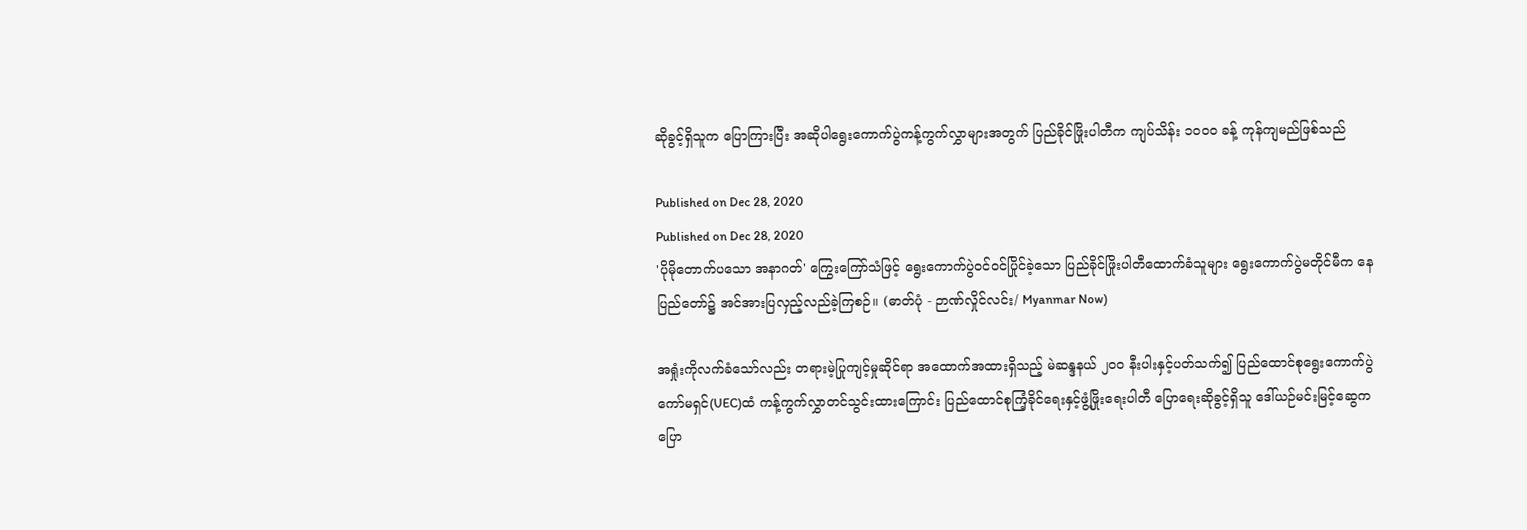ဆိုခွင့်ရှိသူက ပြောကြားပြီး အဆိုပါရွေးကောက်ပွဲကန့်ကွက်လွှာများအတွက် ပြည်ခိုင်ဖြိုးပါတီက ကျပ်သိန်း ၁၀၀၀ ခန့် ကုန်ကျမည်ဖြစ်သည်

Published on Dec 28, 2020
Published on Dec 28, 2020
'ပိုမိုတောက်ပသော အနာဂတ်' ကြွေးကြော်သံဖြင့် ရွေးကောက်ပွဲဝင်ဝင်ပြိုင်ခဲ့သော ပြည်ခိုင်ဖြိုးပါတီထောက်ခံသူများ ရွေးကောက်ပွဲမတိုင်မီက နေပြည်တော်၌ အင်အားပြလှည့်လည်ခဲ့ကြစဉ်။ (ဓာတ်ပုံ - ဉာဏ်လှိုင်လင်း/ Myanmar Now)

အရှုံးကိုလက်ခံသော်လည်း တရားမဲ့ပြုကျင့်မှုဆိုင်ရာ အထောက်အထားရှိသည့် မဲဆန္ဒနယ် ၂၀၀ နီးပါးနှင့်ပတ်သက်၍ ပြည်ထောင်စုရွေးကောက်ပွဲကော်မရှင်(UEC)ထံ ကန့်ကွက်လွှာတင်သွင်းထားကြောင်း ပြည်ထောင်စုကြံ့ခိုင်ရေးနှင့်ဖွံ့ဖြိုးရေးပါတီ ပြောရေးဆိုခွင့်ရှိသူ ဒေါ်ယဉ်မင်းမြင့်ဆွေက ပြော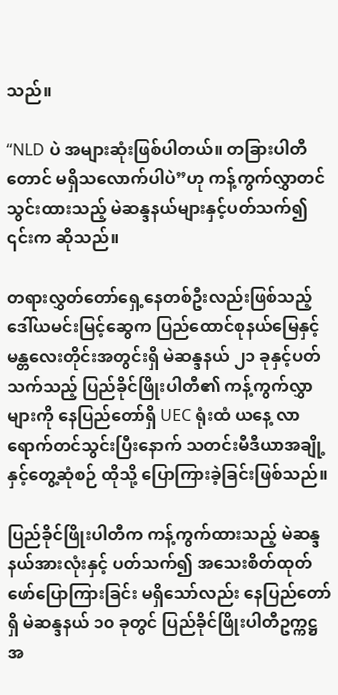သည်။

“NLD ပဲ အများဆုံးဖြစ်ပါတယ်။ တခြားပါတီတောင် မရှိသလောက်ပါပဲ”ဟု ကန့်ကွက်လွှာတင်သွင်းထားသည့် မဲဆန္ဒနယ်များနှင့်ပတ်သက်၍ ၎င်းက ဆိုသည်။

တရားလွှတ်တော်ရှေ့နေတစ်ဦးလည်းဖြစ်သည့် ဒေါ်ယမင်းမြင့်ဆွေက ပြည်ထောင်စုနယ်မြေနှင့် မန္တလေးတိုင်းအတွင်းရှိ မဲဆန္ဒနယ် ၂၁ ခုနှင့်ပတ်သက်သည့် ပြည်ခိုင်ဖြိုးပါတီ၏ ကန့်ကွက်လွှာများကို နေပြည်တော်ရှိ UEC ရုံးထံ ယနေ့ လာရောက်တင်သွင်းပြီးနောက် သတင်းမီဒီယာအချို့နှင့်တွေ့ဆုံစဉ် ထိုသို့ ပြောကြားခဲ့ခြင်းဖြစ်သည်။

ပြည်ခိုင်ဖြိုးပါတီက ကန့်ကွက်ထားသည့် မဲဆန္ဒနယ်အားလုံးနှင့် ပတ်သက်၍ အသေးစိတ်ထုတ်ဖော်ပြောကြားခြင်း မရှိသော်လည်း နေပြည်တော်ရှိ မဲဆန္ဒနယ် ၁၀ ခုတွင် ပြည်ခိုင်ဖြိုးပါတီဥက္ကဋ္ဌ အ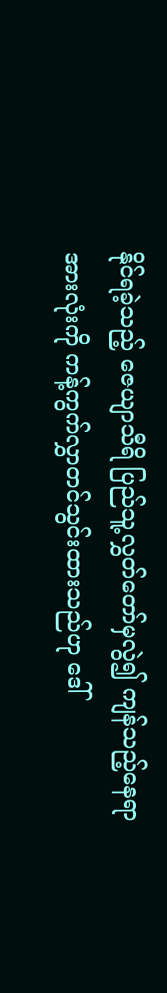နိုင်ရခဲ့သည့် ဇေယျာသီရိ ပြည်သူ့လွှတ်တော်မှလွဲ၍ ကျန်သည့်နေရာအားလုံးကို ကန့်ကွက်လွှာတင်သွင်းထားသည်ဟု ဒေါ်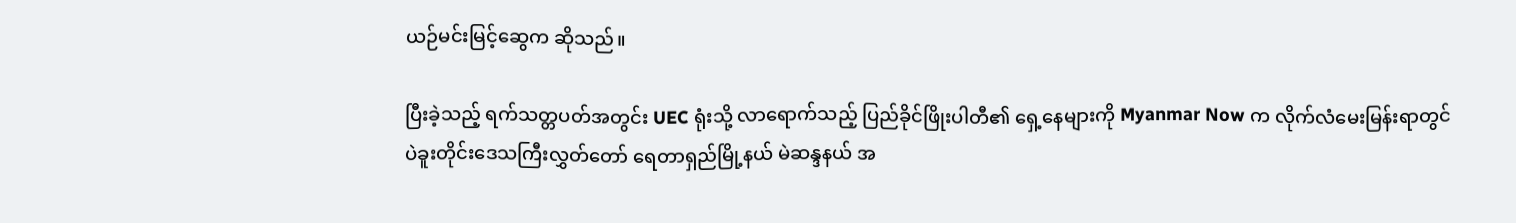ယဉ်မင်းမြင့်ဆွေက ဆိုသည်။

ပြီးခဲ့သည့် ရက်သတ္တပတ်အတွင်း UEC ရုံးသို့ လာရောက်သည့် ပြည်ခိုင်ဖြိုးပါတီ၏ ရှေ့နေများကို Myanmar Now က လိုက်လံမေးမြန်းရာတွင် ပဲခူးတိုင်းဒေသကြီးလွှတ်တော် ရေတာရှည်မြို့နယ် မဲဆန္ဒနယ် အ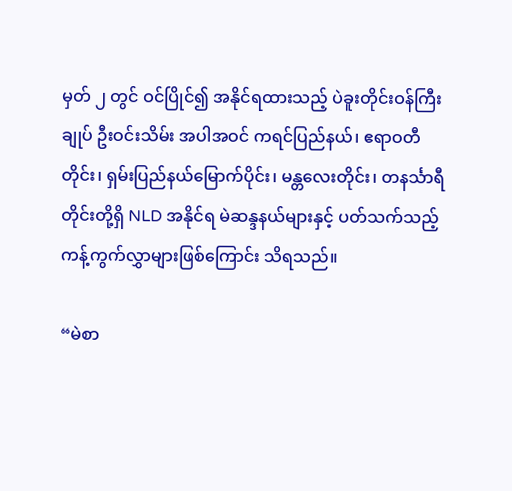မှတ် ၂ တွင် ဝင်ပြိုင်၍ အနိုင်ရထားသည့် ပဲခူးတိုင်းဝန်ကြီးချုပ် ဦးဝင်းသိမ်း အပါအဝင် ကရင်ပြည်နယ်၊ ဧရာဝတီတိုင်း၊ ရှမ်းပြည်နယ်မြောက်ပိုင်း၊ မန္တလေးတိုင်း၊ တနင်္သာရီတိုင်းတို့ရှိ NLD အနိုင်ရ မဲဆန္ဒနယ်များနှင့် ပတ်သက်သည့် ကန့်ကွက်လွှာများဖြစ်ကြောင်း သိရသည်။

“မဲစာ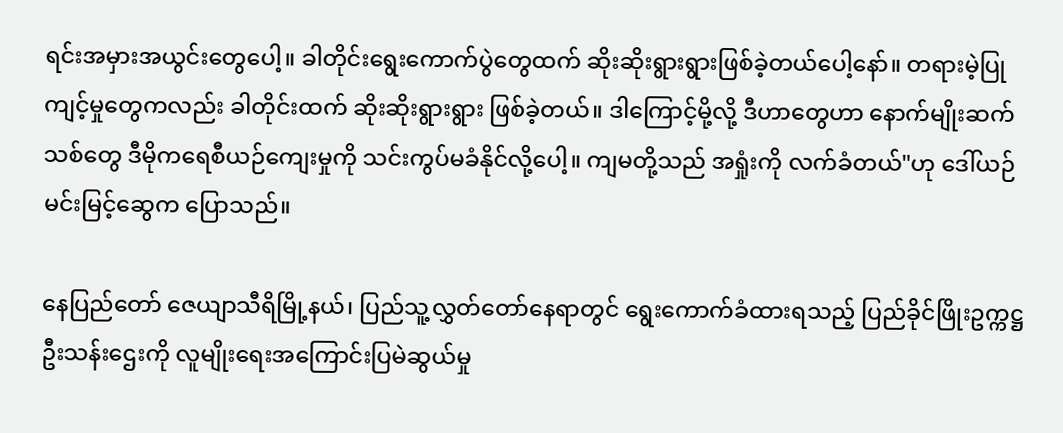ရင်းအမှားအယွင်းတွေပေါ့။ ခါတိုင်းရွေးကောက်ပွဲတွေထက် ဆိုးဆိုးရွားရွားဖြစ်ခဲ့တယ်ပေါ့နော်။ တရားမဲ့ပြုကျင့်မှုတွေကလည်း ခါတိုင်းထက် ဆိုးဆိုးရွားရွား ဖြစ်ခဲ့တယ်။ ဒါကြောင့်မို့လို့ ဒီဟာတွေဟာ နောက်မျိုးဆက်သစ်တွေ ဒီမိုကရေစီယဉ်ကျေးမှုကို သင်းကွပ်မခံနိုင်လို့ပေါ့။ ကျမတို့သည် အရှုံးကို လက်ခံတယ်"ဟု ဒေါ်ယဉ်မင်းမြင့်ဆွေက ပြောသည်။

နေပြည်တော် ဇေယျာသီရိမြို့နယ်၊ ပြည်သူ့လွှတ်တော်နေရာတွင် ရွေးကောက်ခံထားရသည့် ပြည်ခိုင်ဖြိုးဥက္ကဋ္ဌ ဦးသန်းဌေးကို လူမျိုးရေးအကြောင်းပြမဲဆွယ်မှု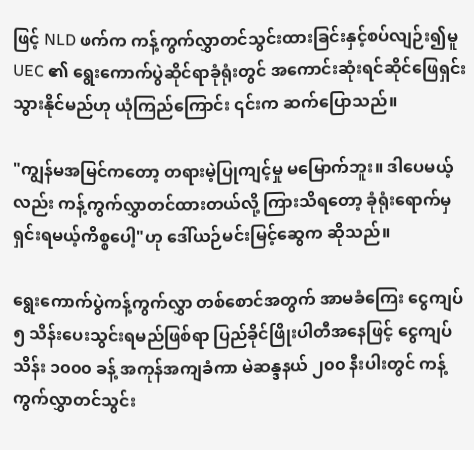ဖြင့် NLD ဖက်က ကန့်ကွက်လွှာတင်သွင်းထားခြင်းနှင့်စပ်လျဉ်း၍မူ UEC ၏ ရွေးကောက်ပွဲဆိုင်ရာခုံရုံးတွင် အကောင်းဆုံးရင်ဆိုင်ဖြေရှင်းသွားနိုင်မည်ဟု ယုံကြည်ကြောင်း ၎င်းက ဆက်ပြောသည်။

"ကျွန်မအမြင်ကတော့ တရားမဲ့ပြုကျင့်မှု မမြောက်ဘူး။ ဒါပေမယ့်လည်း ကန့်ကွက်လွှာတင်ထားတယ်လို့ ကြားသိရတော့ ခုံရုံးရောက်မှ ရှင်းရမယ့်ကိစ္စပေါ့"ဟု ဒေါ်ယဉ်မင်းမြင့်ဆွေက ဆိုသည်။

ရွေးကောက်ပွဲကန့်ကွက်လွှာ တစ်စောင်အတွက် အာမခံကြေး ငွေကျပ် ၅ သိန်း‌ပေးသွင်းရမည်ဖြစ်ရာ ပြည်ခိုင်ဖြိုးပါတီအနေဖြင့် ငွေကျပ်သိန်း ၁၀၀၀ ခန့် အကုန်အကျခံကာ မဲဆန္ဒနယ် ၂၀၀ နီးပါးတွင် ကန့်ကွက်လွှာတင်သွင်း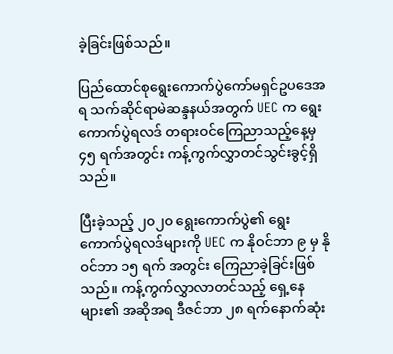ခဲ့ခြင်းဖြစ်သည်။

ပြည်ထောင်စုရွေးကောက်ပွဲကော်မရှင်ဥပဒေအရ သက်ဆိုင်ရာမဲဆန္ဒနယ်အတွက် UEC က ရွေးကောက်ပွဲရလဒ် တရားဝင်ကြေညာသည့်နေ့မှ ၄၅ ရက်အတွင်း ကန့်ကွက်လွှာတင်သွင်းခွင့်ရှိသည်။

ပြီးခဲ့သည့် ၂၀၂၀ ရွေးကောက်ပွဲ၏ ရွေးကောက်ပွဲရလဒ်များကို UEC က နိုဝင်ဘာ ၉ မှ နိုဝင်ဘာ ၁၅ ရက် အတွင်း ကြေညာခဲ့ခြင်းဖြစ်သည်။ ကန့်ကွက်လွှာလာတင်သည့် ရှေ့နေများ၏ အဆိုအရ ဒီဇင်ဘာ ၂၈ ရက်နောက်ဆုံး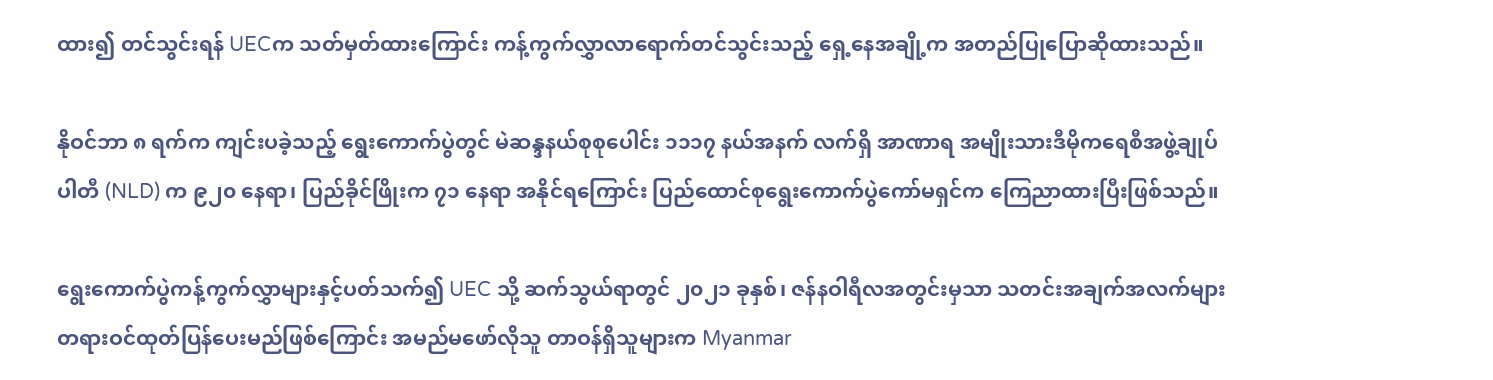ထား၍ တင်သွင်းရန် UECက သတ်မှတ်ထားကြောင်း ကန့်ကွက်လွှာလာရောက်တင်သွင်းသည့် ရှေ့နေအချို့က အတည်ပြုပြောဆိုထားသည်။

နိုဝင်ဘာ ၈ ရက်က ကျင်းပခဲ့သည့် ရွေးကောက်ပွဲတွင် မဲဆန္ဒနယ်စုစုပေါင်း ၁၁၁၇ နယ်အနက် လက်ရှိ အာဏာရ အမျိုးသားဒီမိုကရေစီအဖွဲ့ချုပ်ပါတီ (NLD) က ၉၂၀ နေရာ၊ ပြည်ခိုင်ဖြိုးက ၇၁ နေရာ အနိုင်ရကြောင်း ပြည်ထောင်စုရွေးကောက်ပွဲကော်မရှင်က ကြေညာထားပြီးဖြစ်သည်။

ရွေးကောက်ပွဲကန့်ကွက်လွှာများနှင့်ပတ်သက်၍ UEC သို့ ဆက်သွယ်ရာတွင် ၂၀၂၁ ခုနှစ်၊ ဇန်နဝါရီလအတွင်းမှသာ သတင်းအချက်အလက်များ တရားဝင်ထုတ်ပြန်ပေးမည်ဖြစ်ကြောင်း အမည်မဖော်လိုသူ တာဝန်ရှိသူများက Myanmar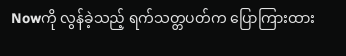Nowကို လွန်ခဲ့သည့် ရက်သတ္တပတ်က ပြောကြားထား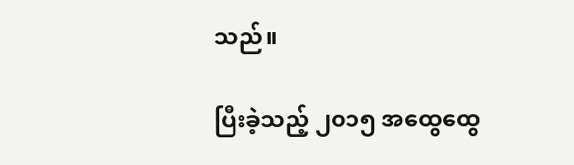သည်။

ပြီးခဲ့သည့် ၂၀၁၅ အထွေထွေ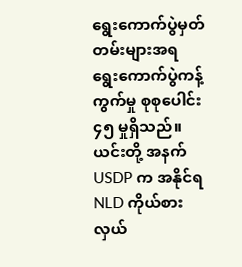ရွေးကောက်ပွဲမှတ်တမ်းများအရ ရွေးကောက်ပွဲကန့်ကွက်မှု စုစုပေါင်း ၄၅ မှုရှိသည်။ ယင်းတို့ အနက် USDP က အနိုင်ရ NLD ကိုယ်စားလှယ်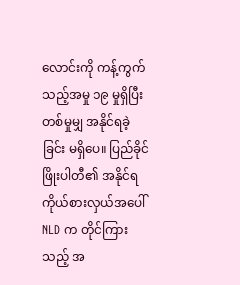လောင်းကို ကန့်ကွက်သည့်အမှု ၁၉ မှုရှိပြီး တစ်မှုမျှ အနိုင်ရခဲ့ခြင်း မရှိပေ။ ပြည်ခိုင်ဖြိုးပါတီ၏ အနိုင်ရကိုယ်စားလှယ်အပေါ် NLD က တိုင်ကြားသည့် အ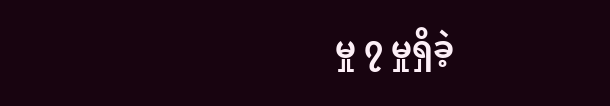မှု ၇ မှုရှိခဲ့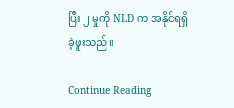ပြီး ၂ မှုကို NLD က အနိုင်ရရှိခဲ့ဖူးသည်။

Continue Reading